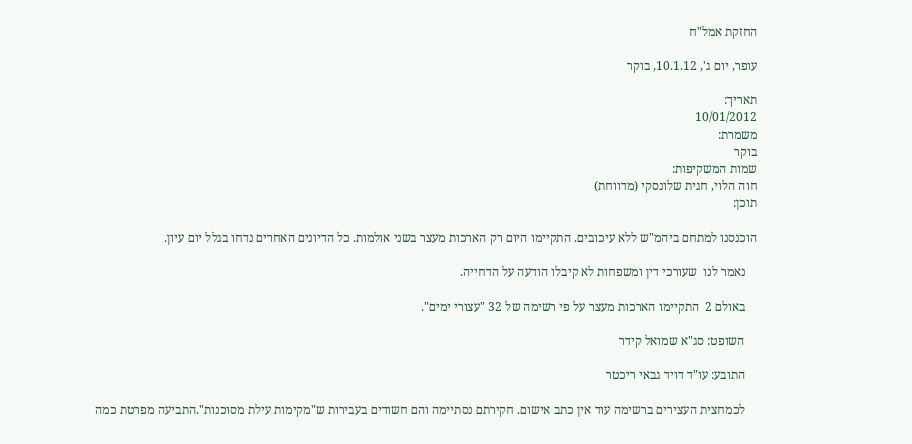החזקת אמל"ח

עופר, יום ג', 10.1.12, בוקר

תאריך:
10/01/2012
משמרת:
בוקר
שמות המשקיפות:
חוה הלוי, חגית שלונסקי (מדווחת)
תוכן:

הוכנסנו למתחם ביהמ"ש ללא עיכובים. התקיימו היום רק הארכות מעצר בשני אולמות. כל הדיונים האחרים נדחו בגלל יום עיון.

    נאמר לנו  שעורכי דין ומשפחות לא קיבלו הודעה על הדחייה.

    באולם 2  התקיימו הארכות מעצר על פי רשימה של 32 "עצורי ימים".

    השופט: סג"א שמואל קידר

    התובע: עו"ד דויד גבאי ריכטר

    לכמחצית העצירים ברשימה עוד אין כתב אישום. חקירתם נסתיימה והם חשודים בעבירות ש"מקימות עילת מסוכנות".התביעה מפרטת כמה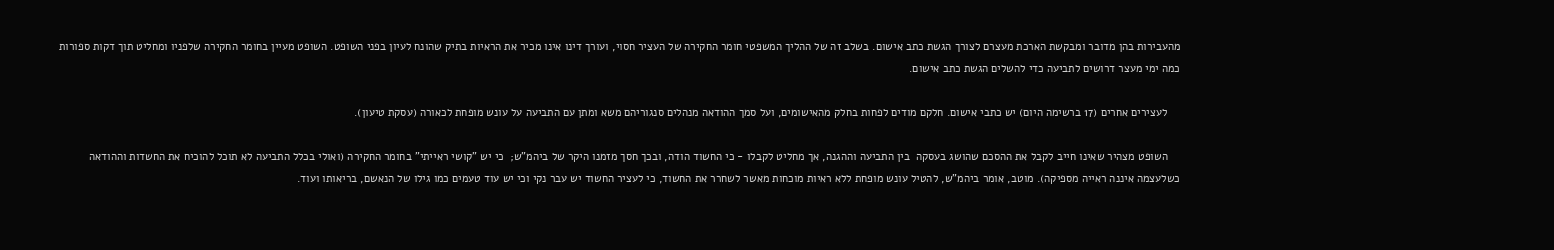מהעבירות בהן מדובר ומבקשת הארכת מעצרם לצורך הגשת כתב אישום. בשלב זה של ההליך המשפטי חומר החקירה של העציר חסוי, ועורך דינו אינו מכיר את הראיות בתיק שהונח לעיון בפני השופט. השופט מעיין בחומר החקירה שלפניו ומחליט תוך דקות ספורות כמה ימי מעצר דרושים לתביעה כדי להשלים הגשת כתב אישום.

    לעצירים אחרים (17 ברשימה היום) יש כתבי אישום. חלקם מודים לפחות בחלק מהאישומים, ועל סמך ההודאה מנהלים סנגוריהם משא ומתן עם התביעה על עונש מופחת לכאורה (עסקת טיעון).

    השופט מצהיר שאינו חייב לקבל את ההסכם שהושג בעסקה  בין התביעה וההגנה, אך מחליט לקבלו - כי החשוד הודה, ובכך חסך מזמנו היקר של ביהמ"ש;  כי יש "קושי ראייתי" בחומר החקירה (ואולי בכלל התביעה לא תוכל להוכיח את החשדות וההודאה כשלעצמה איננה ראייה מספיקה). מוטב, אומר ביהמ"ש, להטיל עונש מופחת ללא ראיות מוכחות מאשר לשחרר את החשוד, כי לעציר החשוד יש עבר נקי וכי יש עוד טעמים כמו גילו של הנאשם, בריאותו ועוד.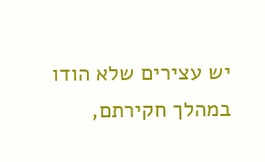יש עצירים שלא הודו במהלך חקירתם,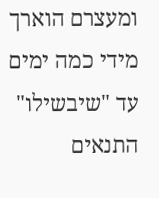ומעצרם הוארך מידי כמה ימים עד "שיבשילו" התנאים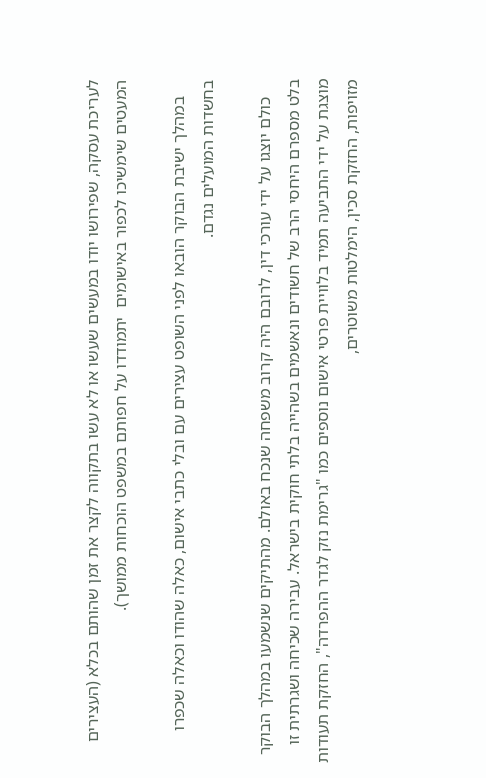לעריכת עסקה, שפירושו יודו במעשים שעשו או לא עשו בתקווה לקצר את זמן שהותם בכלא (העצירים המעטים שימשיכו לכפור באישומים  יתמודדו על חפותם במשפט הוכחות ממושך).

    במהלך ישיבת הבוקר הובאו לפני השופט עצירים עם ובלי כתבי אישום, כאלה שהודו וכאלה שכפרו בחשדות המועלים נגדם.

    כולם יוצגו על ידי עורכי דין, לרובם היה קרוב משפחה שנכח באולם. מהתיקים שנשמעו במהלך הבוקר בלט מספרם היחסי הרב של חשודים ונאשמים בשהייה בלתי חוקית בישראל. עבירה שכיחה ושגרתית זו מוצגת על ידי התביעה תמיד בלוויית פרטי אישום נוספים כמו "גרימת נזק לגדר ההפרדה", החזקת תעודות מזויפות, החזקת סכין, הימלטות משוטרים,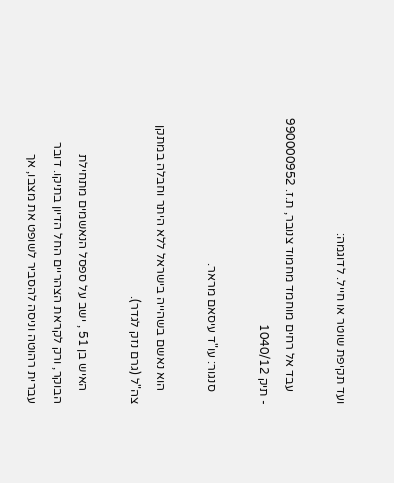ועד תקיפת שוטר או חייל. לדוגמה:

    עבד אל רחים מוחמד מחמוד צנובר, ת.ז. 990000952 - תיק 1040/12

    סנגור: עו"ד עיסאם מראר.

    הוא נאשם בשהייה בישראל ללא היתר וחבלה במתקן צה"ל (גרם נזק לגדר).

    האיש בן 51 , ישב על ספסל הנאשמים מתחילת הבוקר, ורק לקראת הצהריים החל הדיון בתיקו. דובר עברית רהוטה וניסה להסביר לשופט את מצבו, אך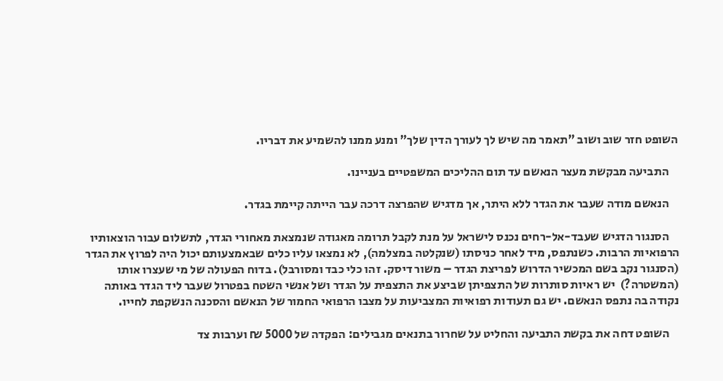השופט חזר שוב ושוב "תאמר מה שיש לך לעורך הדין שלך" ומנע ממנו להשמיע את דבריו.

    התביעה מבקשת מעצר הנאשם עד תום ההליכים המשפטיים בעניינו.

    הנאשם מודה שעבר את הגדר ללא היתר, אך מדגיש שהפרצה דרכה עבר הייתה קיימת בגדר.

    הסנגור הדגיש שעבד-אל-רחים נכנס לישראל על מנת לקבל תרומה מאגודה שנמצאת מאחורי הגדר, לתשלום עבור הוצאותיו הרפואיות הרבות. כשנתפס, מיד לאחר כניסתו (שנקלטה במצלמה), לא נמצאו עליו כלים שבאמצעותם יכול היה לפרוץ את הגדר (הסנגור נקב בשם המכשיר הדרוש לפריצת הגדר – משור דיסק. זהו כלי כבד ומסורבל). בדוח הפעולה של מי שעצרו אותו (המשטרה?)  יש ראיות סותרות של התצפיתן שביצע את התצפית על הגדר ושל אנשי השטח בפטרול שעבר ליד הגדר באותה נקודה בה נתפס הנאשם. יש גם תעודות רפואיות המצביעות על מצבו הרפואי החמור של הנאשם והסכנה הנשקפת לחייו.

    השופט דחה את בקשת התביעה והחליט על שחרור בתנאים מגבילים: הפקדה של 5000 ₪ וערבות צד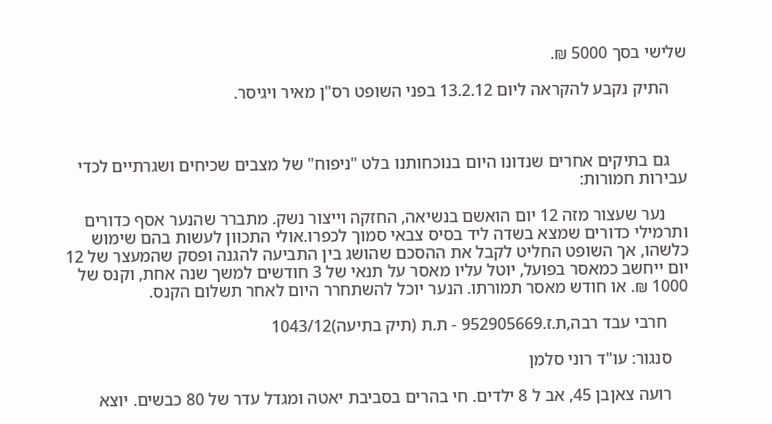שלישי בסך 5000 ₪.

    התיק נקבע להקראה ליום 13.2.12 בפני השופט רס"ן מאיר ויגיסר.



    גם בתיקים אחרים שנדונו היום בנוכחותנו בלט "ניפוח" של מצבים שכיחים ושגרתיים לכדי עבירות חמורות:

     נער שעצור מזה 12 יום הואשם בנשיאה, החזקה וייצור נשק. מתברר שהנער אסף כדורים ותרמילי כדורים שמצא בשדה ליד בסיס צבאי סמוך לכפרו.אולי התכוון לעשות בהם שימוש כלשהו, אך השופט החליט לקבל את ההסכם שהושג בין התביעה להגנה ופסק שהמעצר של 12 יום ייחשב כמאסר בפועל, יוטל עליו מאסר על תנאי של 3 חודשים למשך שנה אחת, וקנס של 1000 ₪. או חודש מאסר תמורתו. הנער יוכל להשתחרר היום לאחר תשלום הקנס.

     חרבי עבד רבה,ת.ז.952905669 - ת.ת (תיק בתיעה)1043/12

    סנגור: עו"ד רוני סלמן

    רועה צאןבן 45, אב ל 8 ילדים. חי בהרים בסביבת יאטה ומגדל עדר של 80 כבשים. יוצא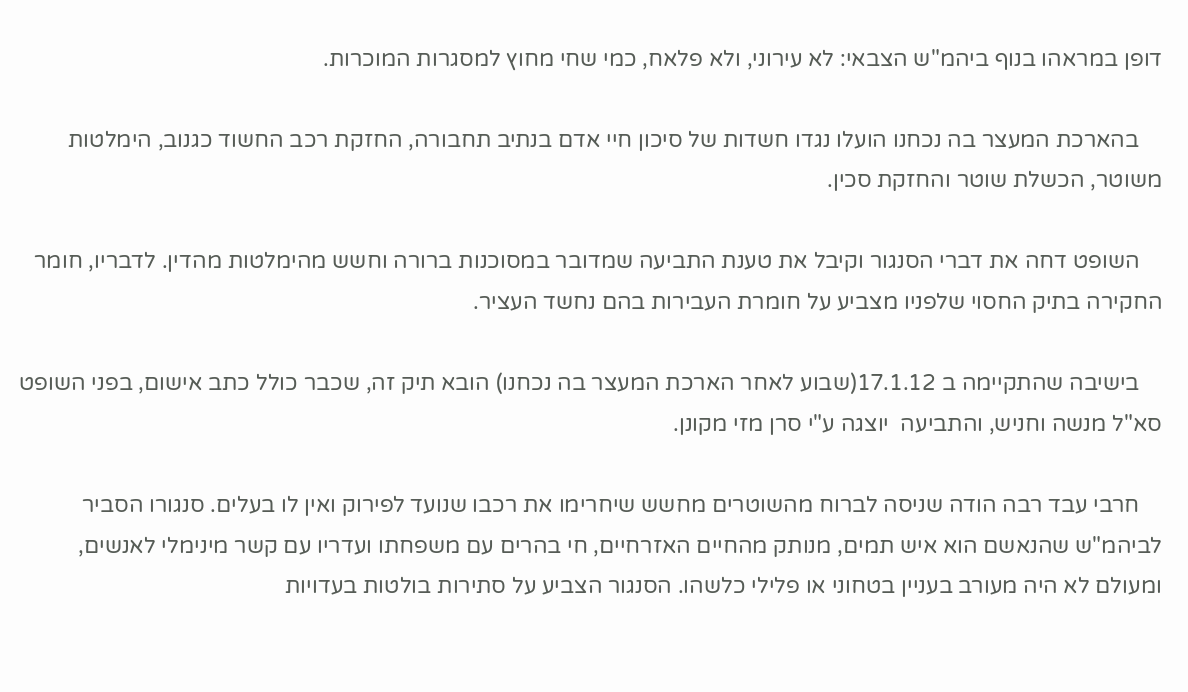דופן במראהו בנוף ביהמ"ש הצבאי: לא עירוני, ולא פלאח, כמי שחי מחוץ למסגרות המוכרות.

    בהארכת המעצר בה נכחנו הועלו נגדו חשדות של סיכון חיי אדם בנתיב תחבורה, החזקת רכב החשוד כגנוב, הימלטות משוטר, הכשלת שוטר והחזקת סכין.

    השופט דחה את דברי הסנגור וקיבל את טענת התביעה שמדובר במסוכנות ברורה וחשש מהימלטות מהדין. לדבריו, חומר החקירה בתיק החסוי שלפניו מצביע על חומרת העבירות בהם נחשד העציר.

    בישיבה שהתקיימה ב 17.1.12(שבוע לאחר הארכת המעצר בה נכחנו) הובא תיק זה, שכבר כולל כתב אישום, בפני השופט סא"ל מנשה וחניש, והתביעה  יוצגה ע"י סרן מזי מקונן.

    חרבי עבד רבה הודה שניסה לברוח מהשוטרים מחשש שיחרימו את רכבו שנועד לפירוק ואין לו בעלים. סנגורו הסביר לביהמ"ש שהנאשם הוא איש תמים, מנותק מהחיים האזרחיים, חי בהרים עם משפחתו ועדריו עם קשר מינימלי לאנשים, ומעולם לא היה מעורב בעניין בטחוני או פלילי כלשהו. הסנגור הצביע על סתירות בולטות בעדויות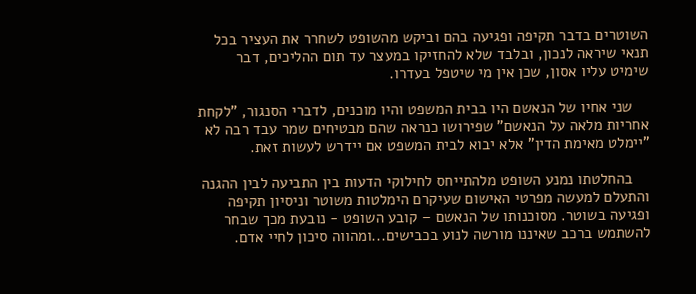השוטרים בדבר תקיפה ופגיעה בהם וביקש מהשופט לשחרר את העציר בכל תנאי שיראה לנכון, ובלבד שלא להחזיקו במעצר עד תום ההליכים, דבר שימיט עליו אסון, שכן אין מי שיטפל בעדרו.

    שני אחיו של הנאשם היו בבית המשפט והיו מוכנים, לדברי הסנגור, "לקחת אחריות מלאה על הנאשם" שפירושו כנראה שהם מבטיחים שמר עבד רבה לא "יימלט מאימת הדין" אלא יבוא לבית המשפט אם יידרש לעשות זאת.

    בהחלטתו נמנע השופט מלהתייחס לחילוקי הדעות בין התביעה לבין ההגנה והתעלם למעשה מפרטי האישום שעיקרם הימלטות משוטר וניסיון תקיפה ופגיעה בשוטר. מסוכנותו של הנאשם – קובע השופט - נובעת מכך שבחר להשתמש ברכב שאיננו מורשה לנוע בכבישים...ומהווה סיכון לחיי אדם.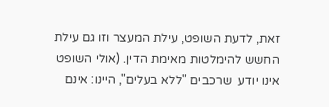זאת, לדעת השופט, עילת המעצר וזו גם עילת החשש להימלטות מאימת הדין. (אולי השופט אינו יודע  שרכבים "ללא בעלים", היינו: אינם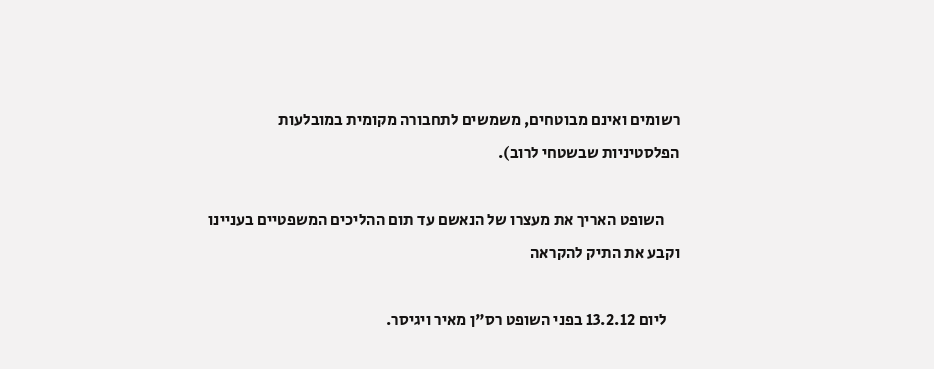רשומים ואינם מבוטחים, משמשים לתחבורה מקומית במובלעות הפלסטיניות שבשטחי לרוב).

     השופט האריך את מעצרו של הנאשם עד תום ההליכים המשפטיים בעניינו וקבע את התיק להקראה

    ליום 13.2.12 בפני השופט רס"ן מאיר ויגיסר.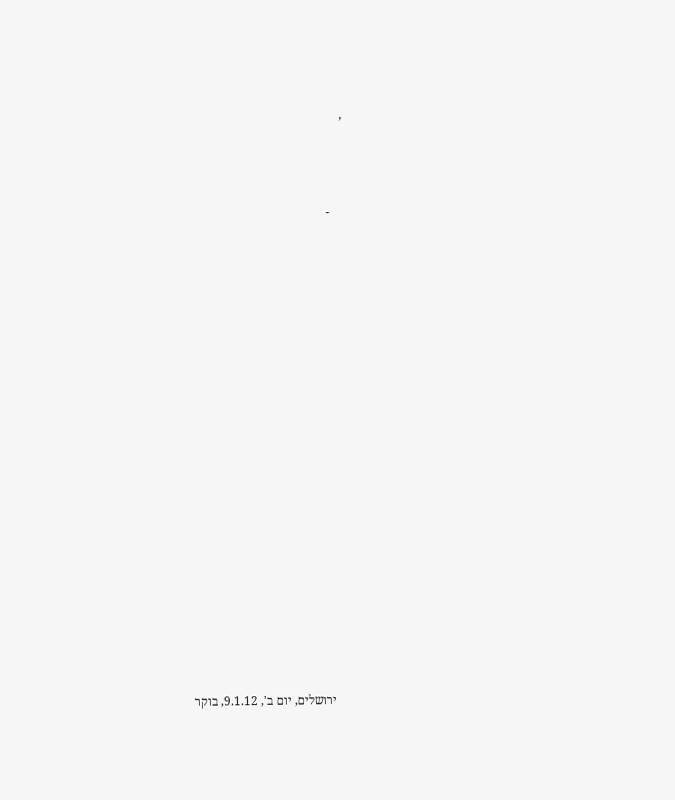,



    -



















    ירושלים, יום ב', 9.1.12, בוקר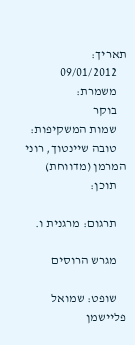תאריך:
    09/01/2012
    משמרת:
    בוקר
    שמות המשקיפות:
    טובה שיינטוך, רוני המרמן (מדווחת)
    תוכן:

    תרגום: מרגנית ו.

    מגרש הרוסים

    שופט: שמואל פליישמן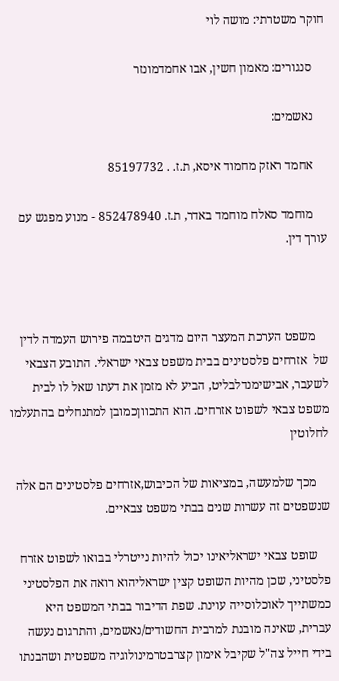חוקר משטרתי: מושה לוי

    סנגורים: מאמון חשין, אבו אחמדמונזר

    נאשמים:

    אחמד ראזק מחמוד איסא, ת.ז. . 85197732

    מוחמד סאלח מוחמד באדר, ת.ז. 852478940 - מנוע מפגש עם עורך דין.



    משפט הערכת המעצר היום מדגים היטבמה פירוש העמדה לדין של  אזרחים פלסטינים בבית משפט צבאי ישראלי. התובע הצבאי לשעבר, אבישימנדלבליט, הביע לא מזמן את דעתו שאל לו לבית משפט צבאי לשפוט אזרחים. הוא התכווןכמובן למתנחלים בהתעלמו לחלוטין

    מכך שלמעשה, במציאות של הכיבוש,אזרחים פלסטינים הם אלה שנשפטים זה עשרות שנים בבתי משפט צבאיים.

    שופט צבאי ישראליאינו יכול להיות נייטרלי בבואו לשפוט אזרח פלסטיני, שכן מהיות השופט קצין ישראליהוא רואה את הפלסטיני כמשתייך לאוכלוסייה עוינת. שפת הדיבור בבתי המשפט היא עברית, שאינה מובנת למרבית החשודים/נאשמים, והתרגום נעשה בידי חייל צה"ל שקיבל אימון קצרבטרמינולוגיה משפטית ושהבנתו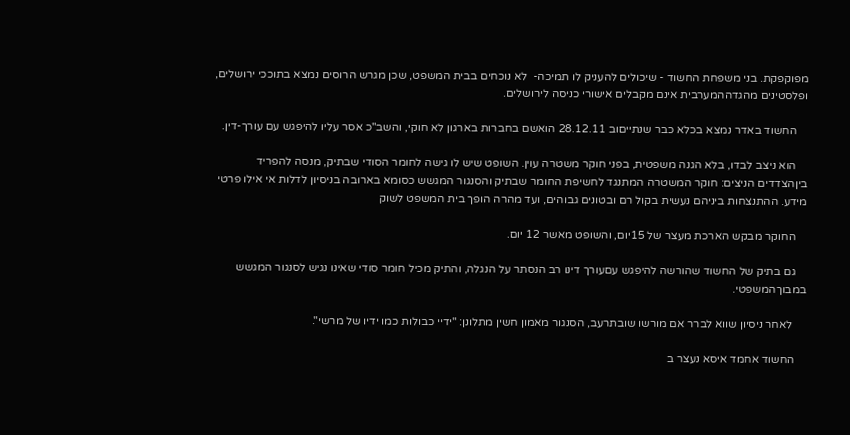מפוקפקת. בני משפחת החשוד - שיכולים להעניק לו תמיכה-  לא נוכחים בבית המשפט, שכן מגרש הרוסים נמצא בתוככי ירושלים, ופלסטינים מהגדההמערבית אינם מקבלים אישורי כניסה לירושלים.

    החשוד באדר נמצא בכלא כבר שנתייםוב 28.12.11 הואשם בחברות בארגון לא חוקי, והשב"כ אסר עליו להיפגש עם עורך-דין.

    הוא ניצב לבדו, בלא הגנה משפטית, בפני חוקר משטרה עוין. השופט שיש לו גישה לחומר הסודי שבתיק, מנסה להפריד ביןהצדדים הניצים: חוקר המשטרה המתנגד לחשיפת החומר שבתיק והסנגור המגשש כסומא בארובה בניסיון לדלות אי אילו פרטי מידע. ההתנצחות ביניהם נעשית בקול רם ובטונים גבוהים, ועד מהרה הופך בית המשפט לשוק

    החוקר מבקש הארכת מעצר של 15יום, והשופט מאשר 12 יום.

    גם בתיק של החשוד שהורשה להיפגש עםעורך דינו רב הנסתר על הנגלה, והתיק מכיל חומר סודי שאינו נגיש לסנגור המגשש במבוךהמשפטי.

     לאחר ניסיון שווא לברר אם מורשו שובתרעב, הסנגור מאמון חשין מתלונן: "ידיי כבולות כמו ידיו של מרשי".

    החשוד אחמד איסא נעצר ב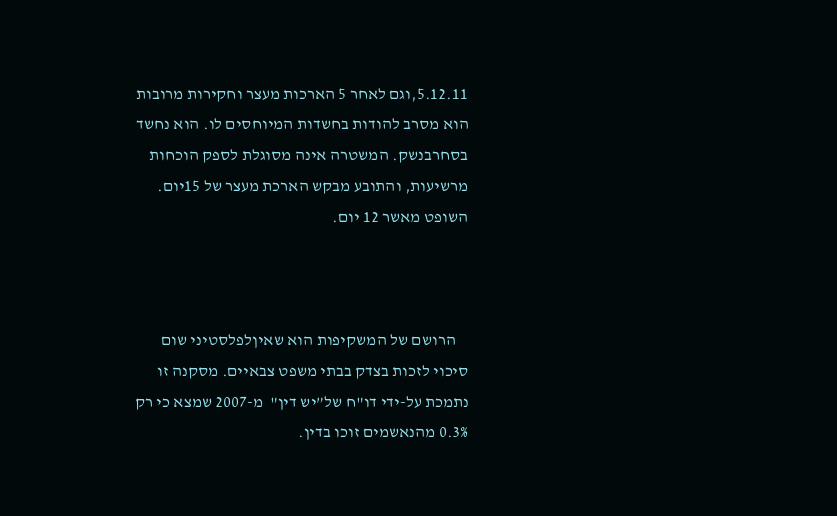5.12.11,וגם לאחר 5 הארכות מעצר וחקירות מרובות הוא מסרב להודות בחשדות המיוחסים לו. הוא נחשד בסחרבנשק. המשטרה אינה מסוגלת לספק הוכחות מרשיעות, והתובע מבקש הארכת מעצר של 15יום. השופט מאשר 12 יום.



    הרושם של המשקיפות הוא שאיןלפלסטיני שום סיכוי לזכות בצדק בבתי משפט צבאיים. מסקנה זו נתמכת על-ידי דו"ח של”יש דין"  מ-2007 שמצא כי רק 0.3% מהנאשמים זוכו בדין.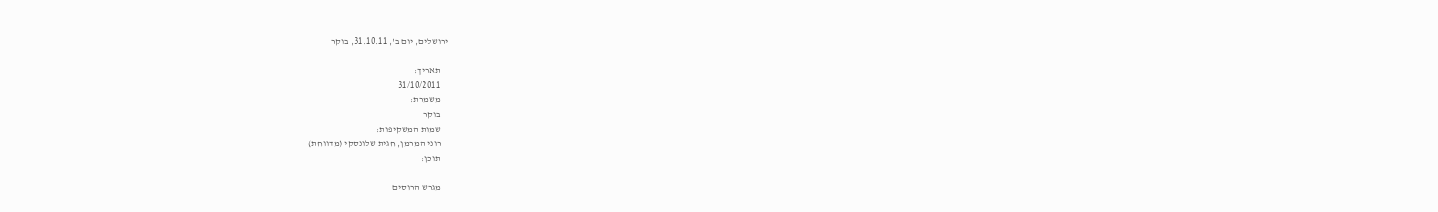ירושלים, יום ב', 31.10.11, בוקר

    תאריך:
    31/10/2011
    משמרת:
    בוקר
    שמות המשקיפות:
    רוני המרמן, חגית שלונסקי (מדווחת)
    תוכן:

    מגרש הרוסים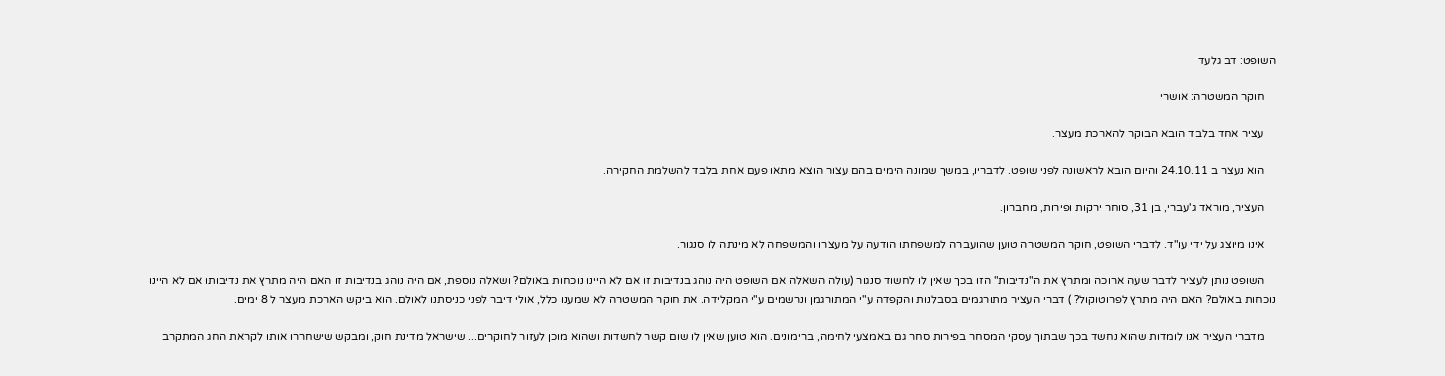השופט: דב גלעד

    חוקר המשטרה: אושרי

    עציר אחד בלבד הובא הבוקר להארכת מעצר.

    הוא נעצר ב 24.10.11 והיום הובא לראשונה לפני שופט. לדבריו, במשך שמונה הימים בהם עצור הוצא מתאו פעם אחת בלבד להשלמת החקירה.

    העציר, מוראד ג'עברי, בן 31, סוחר ירקות ופירות, מחברון.

    אינו מיוצג על ידי עו"ד. לדברי השופט, חוקר המשטרה טוען שהועברה למשפחתו הודעה על מעצרו והמשפחה לא מינתה לו סנגור.

    השופט נותן לעציר לדבר שעה ארוכה ומתרץ את ה"נדיבות" הזו בכך שאין לו לחשוד סנגור (עולה השאלה אם השופט היה נוהג בנדיבות זו אם לא היינו נוכחות באולם? ושאלה נוספת, אם היה נוהג בנדיבות זו האם היה מתרץ את נדיבותו אם לא היינו נוכחות באולם? האם היה מתרץ לפרוטוקול? ) דברי העציר מתורגמים בסבלנות והקפדה ע"י המתורגמן ונרשמים ע"י המקלידה. את חוקר המשטרה לא שמענו כלל, אולי דיבר לפני כניסתנו לאולם. הוא ביקש הארכת מעצר ל 8 ימים.

    מדברי העציר אנו לומדות שהוא נחשד בכך שבתוך עסקי המסחר בפירות סחר גם באמצעי לחימה, ברימונים. הוא טוען שאין לו שום קשר לחשדות ושהוא מוכן לעזור לחוקרים... שישראל מדינת חוק, ומבקש שישחררו אותו לקראת החג המתקרב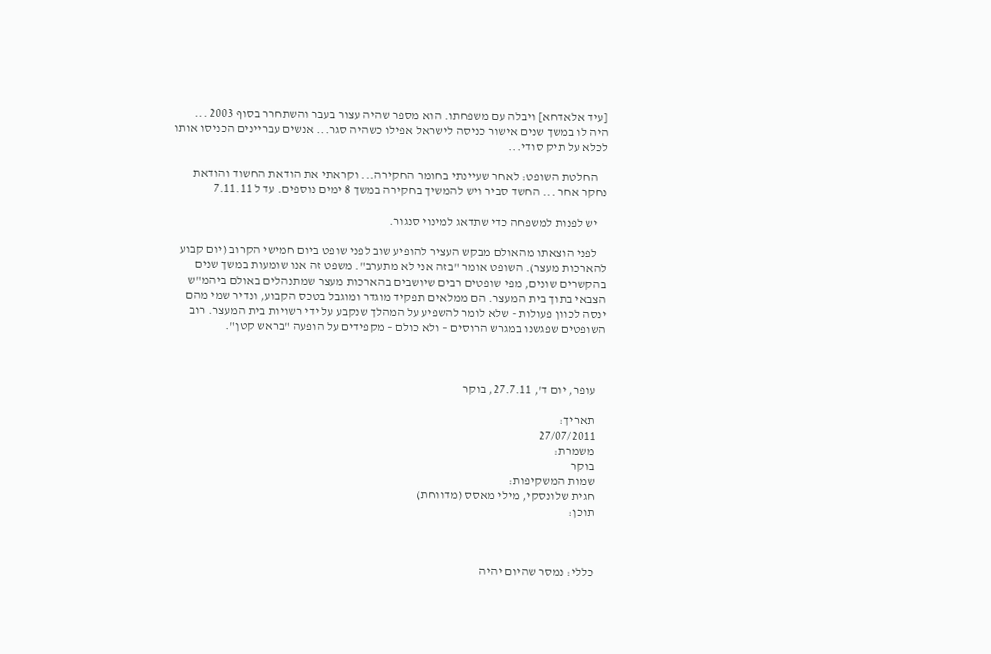[עיד אלאדחא] ויבלה עם משפחתו. הוא מספר שהיה עצור בעבר והשתחרר בסוף 2003 ... היה לו במשך שנים אישור כניסה לישראל אפילו כשהיה סגר... אנשים עבריינים הכניסו אותו לכלא על תיק סודי...

    החלטת השופט: לאחר שעיינתי בחומר החקירה... וקראתי את הודאת החשוד והודאת נחקר אחר ... החשד סביר ויש להמשיך בחקירה במשך 8 ימים נוספים. עד ל 7.11.11

    יש לפנות למשפחה כדי שתדאג למינוי סנגור.

    לפני הוצאתו מהאולם מבקש העציר להופיע שוב לפני שופט ביום חמישי הקרוב (יום קבוע להארכות מעצר). השופט אומר "בזה אני לא מתערב". משפט זה אנו שומעות במשך שנים בהקשרים שונים, מפי שופטים רבים שיושבים בהארכות מעצר שמתנהלים באולם ביהמ"ש הצבאי בתוך בית המעצר. הם ממלאים תפקיד מוגדר ומוגבל בטכס הקבוע, ונדיר שמי מהם ינסה לכוון פעולות - שלא לומר להשפיע על המהלך שנקבע על ידי רשויות בית המעצר. רוב השופטים שפגשנו במגרש הרוסים – ולא כולם – מקפידים על הופעה "בראש קטן".



    עופר, יום ד', 27.7.11, בוקר

    תאריך:
    27/07/2011
    משמרת:
    בוקר
    שמות המשקיפות:
    חגית שלונסקי, מילי מאסס (מדווחת)
    תוכן:



    כללי: נמסר שהיום יהיה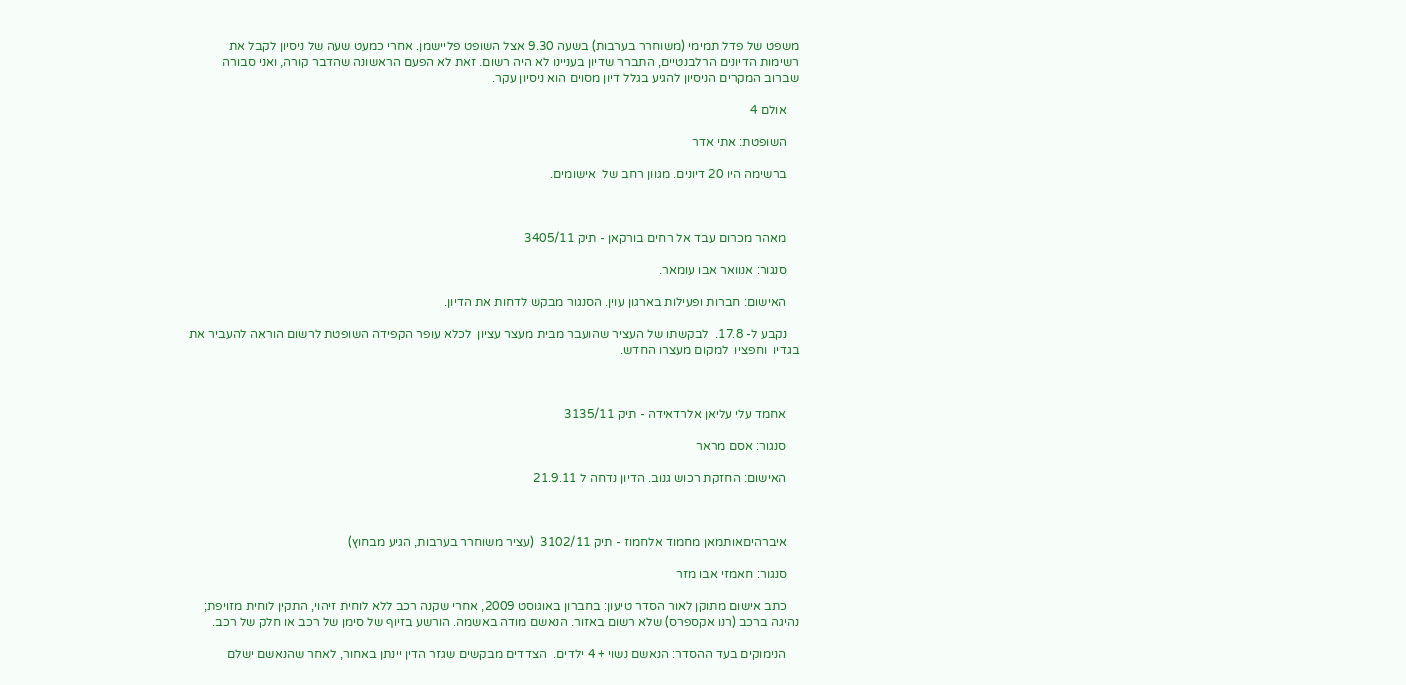משפט של פדל תמימי (משוחרר בערבות) בשעה 9.30 אצל השופט פליישמן. אחרי כמעט שעה של ניסיון לקבל את רשימות הדיונים הרלבנטיים, התברר שדיון בעניינו לא היה רשום. זאת לא הפעם הראשונה שהדבר קורה, ואני סבורה שברוב המקרים הניסיון להגיע בגלל דיון מסוים הוא ניסיון עקר.

    אולם 4

    השופטת: אתי אדר

    ברשימה היו 20 דיונים. מגוון רחב של  אישומים.



    מאהר מכרום עבד אל רחים בורקאן - תיק 3405/11

    סנגור: אנוואר אבו עומאר.

    האישום: חברות ופעילות בארגון עוין. הסנגור מבקש לדחות את הדיון.

    נקבע ל- 17.8.  לבקשתו של העציר שהועבר מבית מעצר עציון  לכלא עופר הקפידה השופטת לרשום הוראה להעביר את בגדיו  וחפציו  למקום מעצרו החדש.



    אחמד עלי עליאן אלרדאידה - תיק 3135/11

    סנגור: אסם מראר

    האישום: החזקת רכוש גנוב. הדיון נדחה ל 21.9.11



    איברהיםאותמאן מחמוד אלחמוז - תיק 3102/11  (עציר משוחרר בערבות, הגיע מבחוץ)

    סנגור: חאמזי אבו מזר

    כתב אישום מתוקן לאור הסדר טיעון: בחברון באוגוסט 2009, אחרי שקנה רכב ללא לוחית זיהוי, התקין לוחית מזויפת; נהיגה ברכב (רנו אקספרס) שלא רשום באזור. הנאשם מודה באשמה. הורשע בזיוף של סימן של רכב או חלק של רכב.

    הנימוקים בעד ההסדר: הנאשם נשוי + 4 ילדים.  הצדדים מבקשים שגזר הדין יינתן באחור, לאחר שהנאשם ישלם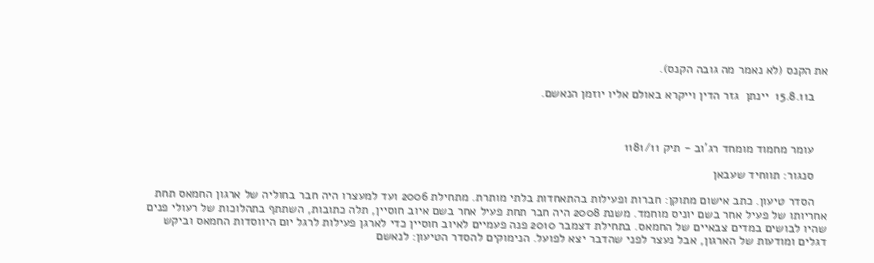את הקנס (לא נאמר מה גובה הקנס).

    ב15.8.11  יינתן  גזר הדין וייקרא באולם אליו יוזמן הנאשם.



    עומר מחמוד מומחד רג'וב - תיק 1181/11

    סנגור: תווחיד שעבאן

    הסדר טיעון. כתב אישום מתוקן: חברות ופעילות בהתאחדות בלתי מותרת. מתחילת 2006 ועד למעצרו היה חבר בחוליה של ארגון החמאס תחת אחריותו של פעיל אחר בשם יוניס מוחמד. משנת 2008 היה חבר תחת פעיל אחר בשם איוב חוסיין, תלה כתובות, השתתף בתהלוכות של רעולי פנים שהיו לבושים במדים צבאיים של החמאס. בתחילת דצמבר 2010 פנה פעמיים לאיוב חוסיין כדי לארגן פעילות לרגל יום היווסדות החמאס וביקש דגלים ומודעות של הארגון, אבל נעצר לפני שהדבר יצא לפועל. הנימוקים להסדר הטיעון: לנאשם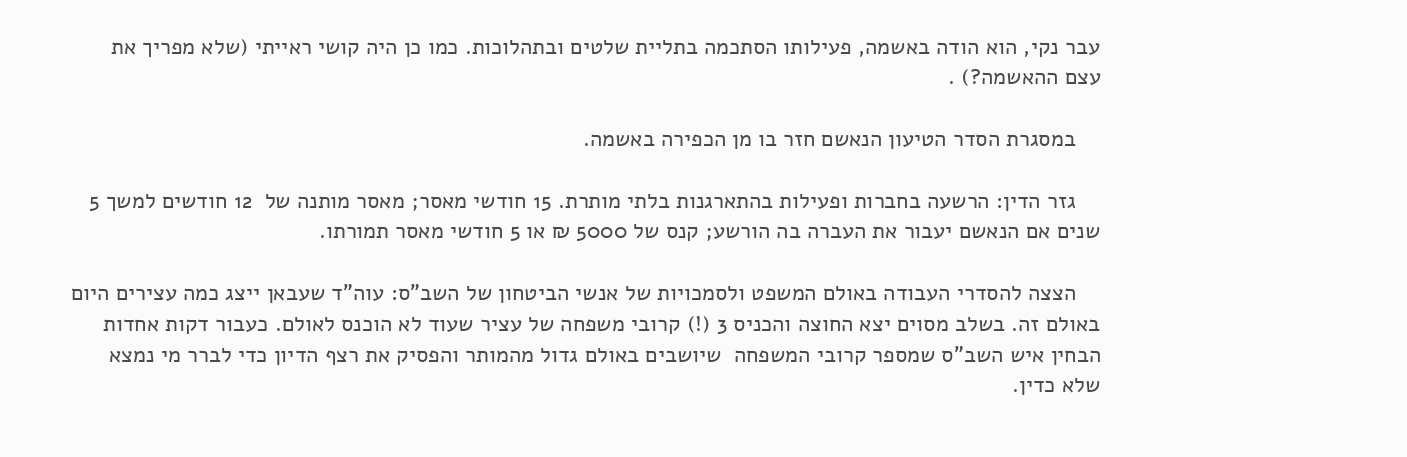עבר נקי, הוא הודה באשמה, פעילותו הסתכמה בתליית שלטים ובתהלוכות. כמו כן היה קושי ראייתי (שלא מפריך את עצם ההאשמה?) .

    במסגרת הסדר הטיעון הנאשם חזר בו מן הכפירה באשמה.

    גזר הדין: הרשעה בחברות ופעילות בהתארגנות בלתי מותרת. 15 חודשי מאסר; מאסר מותנה של  12 חודשים למשך 5 שנים אם הנאשם יעבור את העברה בה הורשע; קנס של 5000 ₪ או 5 חודשי מאסר תמורתו.

    הצצה להסדרי העבודה באולם המשפט ולסמכויות של אנשי הביטחון של השב"ס: עוה"ד שעבאן ייצג כמה עצירים היום באולם זה. בשלב מסוים יצא החוצה והכניס 3 (!) קרובי משפחה של עציר שעוד לא הוכנס לאולם. כעבור דקות אחדות הבחין איש השב"ס שמספר קרובי המשפחה  שיושבים באולם גדול מהמותר והפסיק את רצף הדיון כדי לברר מי נמצא שלא כדין.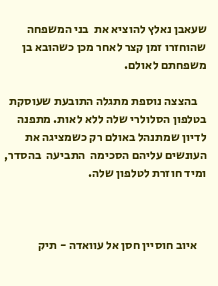שעאבן נאלץ להוציא את  בני המשפחה שהוחזרו זמן קצר לאחר מכן כשהובא בן משפחתם לאולם.

    בהצצה נוספת מתגלה התובעת שעוסקת בטלפון הסלולרי שלה ללא לאות. מתפנה לדיון שמתנהל באולם רק כשמציגה את העונשים עליהם הסכימה  התביעה  בהסדר, ומיד חוזרת לטלפון שלה.



    איוב חוסיין חסן אל עוואדה - תיק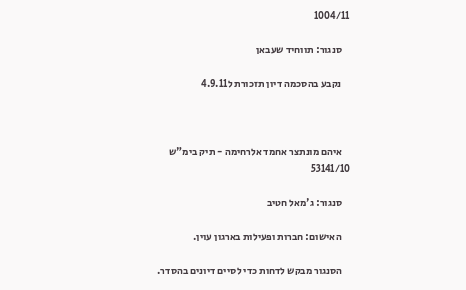1004/11

    סנגור: תווחיד שעבאן

    נקבע בהסכמה דיון תזכורת ל4.9.11



    איהם מונתצר אחמד אלרחימה - תיק בימ"ש 53141/10

    סנגור: ג'מאל חטיב

    האישום: חברות ופעילות בארגון עוין.

    הסנגור מבקש לדחות כדי לסיים דיונים בהסדר.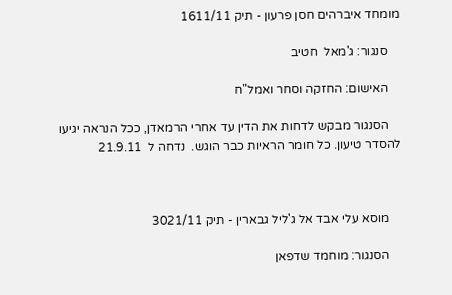מומחד איברהים חסן פרעון - תיק 1611/11

    סנגור: ג'מאל  חטיב

    האישום: החזקה וסחר ואמל"ח

    הסנגור מבקש לדחות את הדין עד אחרי הרמאדן, ככל הנראה יגיעו להסדר טיעון. כל חומר הראיות כבר הוגש.  נדחה ל  21.9.11



    מוסא עלי אבד אל ג'ליל גבארין - תיק 3021/11

    הסנגור: מוחמד שדפאן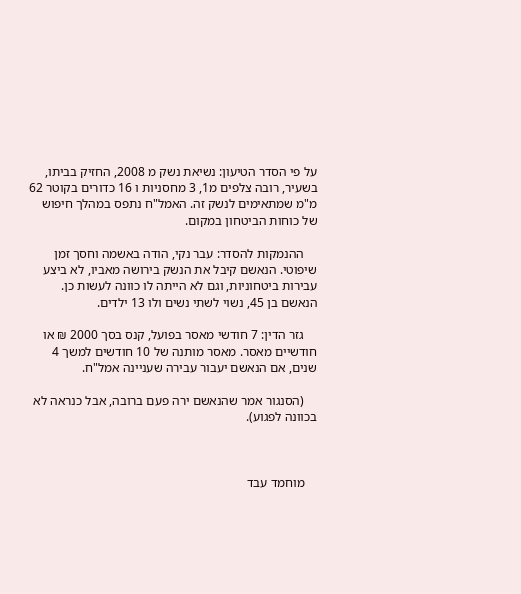על פי הסדר הטיעון: נשיאת נשק מ 2008, החזיק בביתו, בשעיר, רובה צלפים מ1, 3 מחסניות ו 16 כדורים בקוטר 62 מ"מ שמתאימים לנשק זה. האמל"ח נתפס במהלך חיפוש של כוחות הביטחון במקום.

    ההנמקות להסדר: עבר נקי, הודה באשמה וחסך זמן שיפוטי. הנאשם קיבל את הנשק בירושה מאביו, לא ביצע עבירות ביטחוניות, וגם לא הייתה לו כוונה לעשות כן. הנאשם בן 45, נשוי לשתי נשים ולו 13 ילדים.

    גזר הדין: 7 חודשי מאסר בפועל, קנס בסך 2000 ₪ או חודשיים מאסר. מאסר מותנה של 10 חודשים למשך 4 שנים, אם הנאשם יעבור עבירה שעניינה אמל"ח.

    (הסנגור אמר שהנאשם ירה פעם ברובה, אבל כנראה לא בכוונה לפגוע).



    מוחמד עבד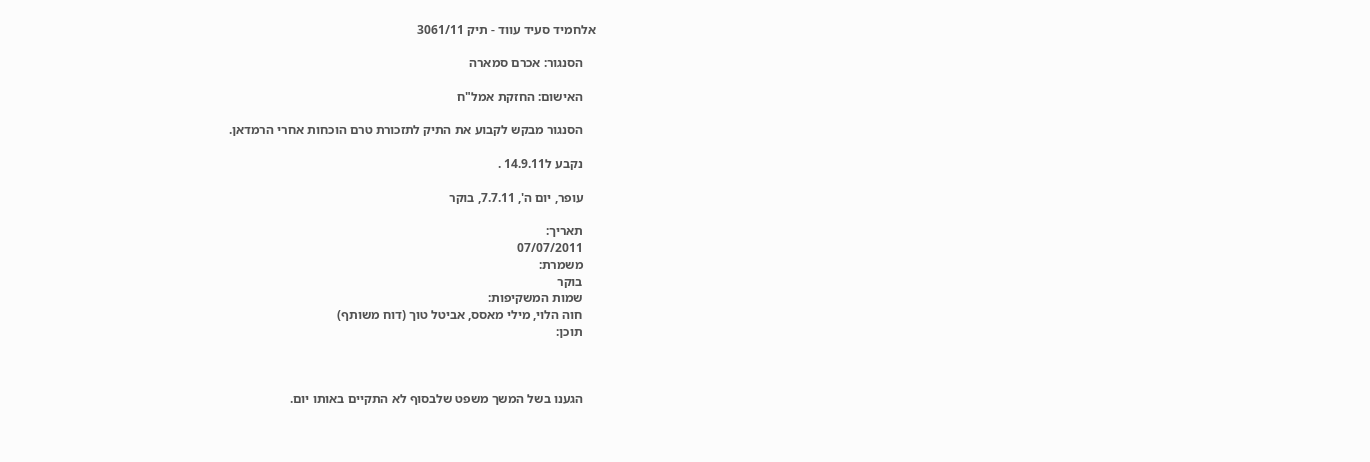אלחמיד סעיד עווד - תיק 3061/11

    הסנגור: אכרם סמארה

    האישום: החזקת אמל"ח

    הסנגור מבקש לקבוע את התיק לתזכורת טרם הוכחות אחרי הרמדאן.

    נקבע ל14.9.11 .

    עופר, יום ה', 7.7.11, בוקר

    תאריך:
    07/07/2011
    משמרת:
    בוקר
    שמות המשקיפות:
    חוה הלוי, מילי מאסס, אביטל טוך (דוח משותף)
    תוכן:



    הגענו בשל המשך משפט שלבסוף לא התקיים באותו יום.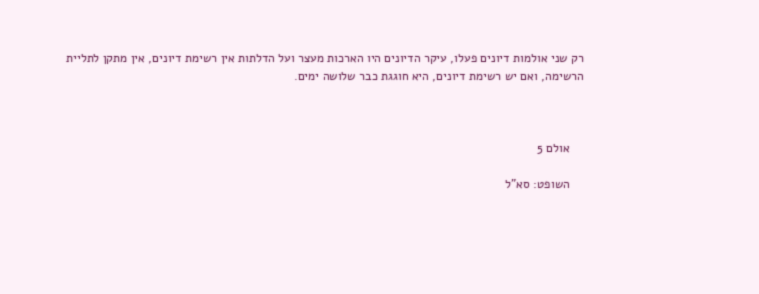רק שני אולמות דיונים פעלו, עיקר הדיונים היו הארכות מעצר ועל הדלתות אין רשימת דיונים, אין מתקן לתליית הרשימה, ואם יש רשימת דיונים, היא חוגגת כבר שלושה ימים.



    אולם 5

    השופט: סא"ל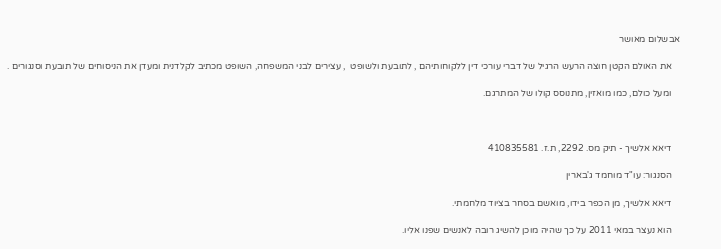אבשלום מאושר

    את האולם הקטן חוצה הרעש הרגיל של דברי עורכי דין ללקוחותיהם , לתובעת ולשופט  , עצירים לבני המשפחה, השופט מכתיב לקלדנית ומעדן את הניסוחים של תובעת וסנגורים .

    ומעל כולם, כמו מואזין, מתנוסס קולו של המתרגם.



    דיאא אלשיך - תיק מס. 2292, ת.ז. 410835581

    הסנגור: עו"ד מוחמד ג'בארין

    דיאא אלשיך, מן הכפר בידו, מואשם בסחר בציוד מלחמתי.

    הוא נעצר במאי 2011 על כך שהיה מוכן להשיג רובה לאנשים שפנו אליו.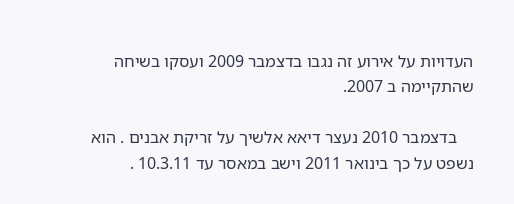העדויות על אירוע זה נגבו בדצמבר 2009 ועסקו בשיחה שהתקיימה ב 2007.

    בדצמבר 2010 נעצר דיאא אלשיך על זריקת אבנים . הוא נשפט על כך בינואר 2011 וישב במאסר עד 10.3.11 .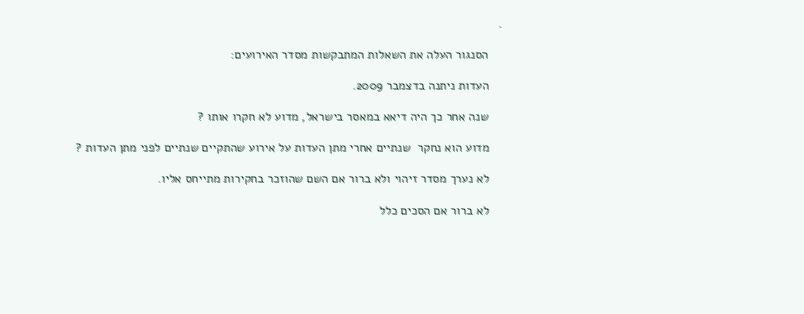.

    הסנגור העלה את השאלות המתבקשות מסדר האירועים:

    העדות ניתנה בדצמבר 2009.

    שנה אחר כך היה דיאא במאסר בישראל, מדוע לא חקרו אותו ?

    מדוע הוא נחקר  שנתיים אחרי מתן העדות על אירוע שהתקיים שנתיים לפני מתן העדות ?

    לא נערך מסדר זיהוי ולא ברור אם השם שהוזכר בחקירות מתייחס אליו.

    לא ברור אם הסכים כלל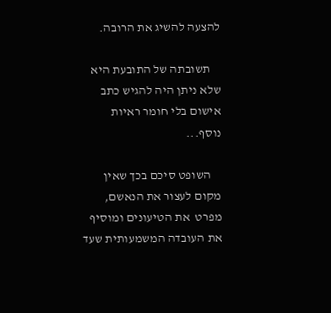להצעה להשיג את הרובה.

    תשובתה של התובעת היא שלא ניתן היה להגיש כתב אישום בלי חומר ראיות נוסף...

    השופט סיכם בכך שאין מקום לעצור את הנאשם, מפרט  את הטיעונים ומוסיף את העובדה המשמעותית שעד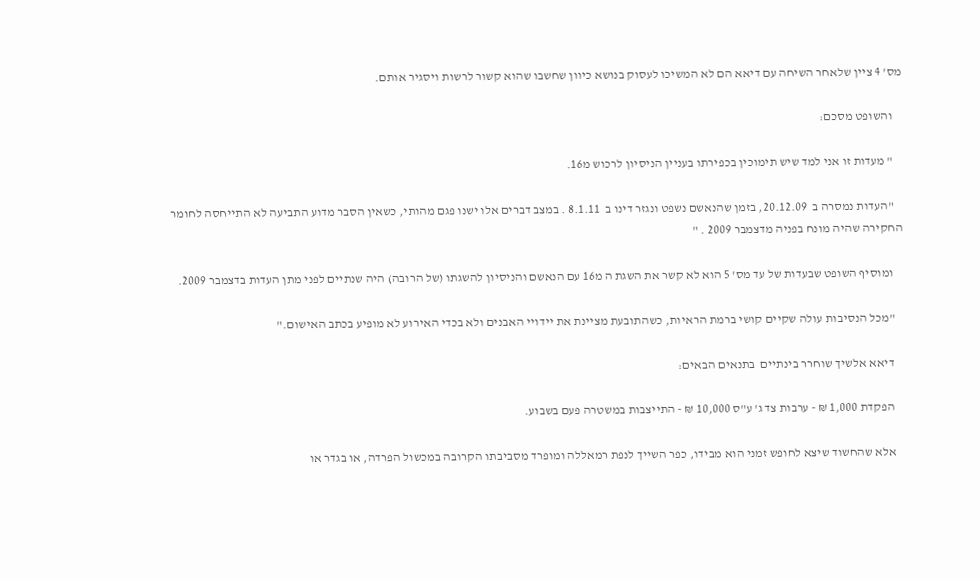מס' 4 ציין שלאחר השיחה עם דיאא הם לא המשיכו לעסוק בנושא כיוון שחשבו שהוא קשור לרשות ויסגיר אותם.

    והשופט מסכם:

    " מעדות זו אני למד שיש תימוכין בכפירתו בעניין הניסיון לרכוש מ16.

    "העדות נמסרה ב  20.12.09, בזמן שהנאשם נשפט ונגזר דינו ב  8.1.11 . במצב דברים אלו ישנו פגם מהותי, כשאין הסבר מדוע התביעה לא התייחסה לחומר החקירה שהיה מונח בפניה מדצמבר 2009 . "

    ומוסיף השופט שבעדות של עד מס' 5 הוא לא קשר את השגת ה מ16 עם הנאשם והניסיון להשגתו (של הרובה) היה שנתיים לפני מתן העדות בדצמבר 2009.

    "מכל הנסיבות עולה שקיים קושי ברמת הראיות, כשהתובעת מציינת את יידויי האבנים ולא בכדי האירוע לא מופיע בכתב האישום."

    דיאא אלשיך שוחרר בינתיים  בתנאים הבאים:

    הפקדת 1,000 ₪ - ערבות צד ג' ע"ס 10,000 ₪ - התייצבות במשטרה פעם בשבוע.

    אלא שהחשוד שיצא לחופש זמני הוא מבידו, כפר השייך לנפת רמאללה ומופרד מסביבתו הקרובה במכשול הפרדה, או בגדר או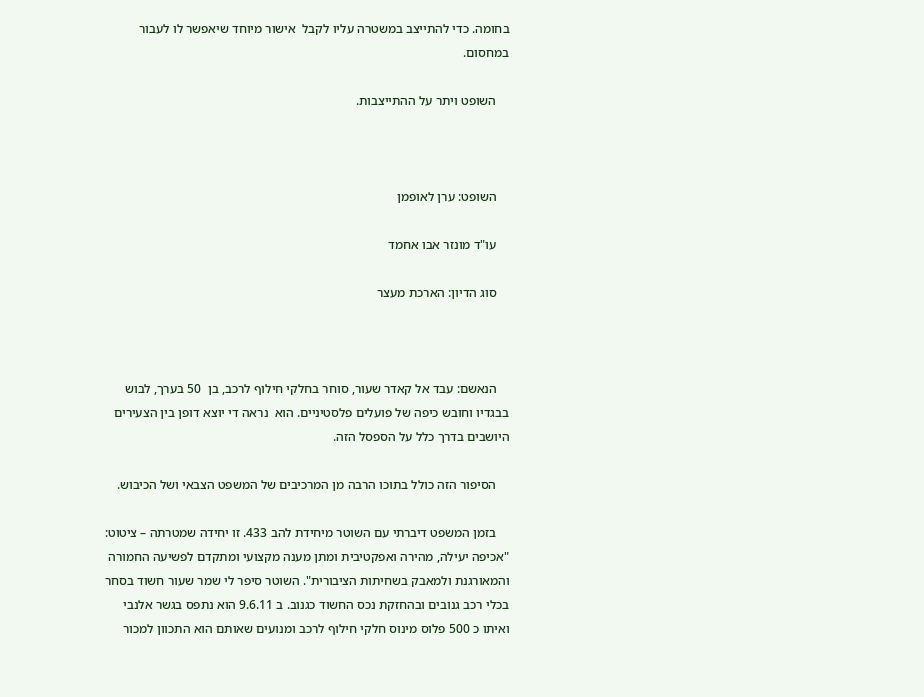בחומה. כדי להתייצב במשטרה עליו לקבל  אישור מיוחד שיאפשר לו לעבור במחסום.

    השופט ויתר על ההתייצבות.



    השופט: ערן לאופמן

    עו"ד מונזר אבו אחמד

    סוג הדיון: הארכת מעצר



    הנאשם: עבד אל קאדר שעור, סוחר בחלקי חילוף לרכב, בן  50 בערך, לבוש בבגדיו וחובש כיפה של פועלים פלסטיניים. הוא  נראה די יוצא דופן בין הצעירים היושבים בדרך כלל על הספסל הזה.

    הסיפור הזה כולל בתוכו הרבה מן המרכיבים של המשפט הצבאי ושל הכיבוש.

    בזמן המשפט דיברתי עם השוטר מיחידת להב 433. זו יחידה שמטרתה – ציטוט: "אכיפה יעילה, מהירה ואפקטיבית ומתן מענה מקצועי ומתקדם לפשיעה החמורה והמאורגנת ולמאבק בשחיתות הציבורית". השוטר סיפר לי שמר שעור חשוד בסחר בכלי רכב גנובים ובהחזקת נכס החשוד כגנוב. ב 9.6.11 הוא נתפס בגשר אלנבי ואיתו כ 500 פלוס מינוס חלקי חילוף לרכב ומנועים שאותם הוא התכוון למכור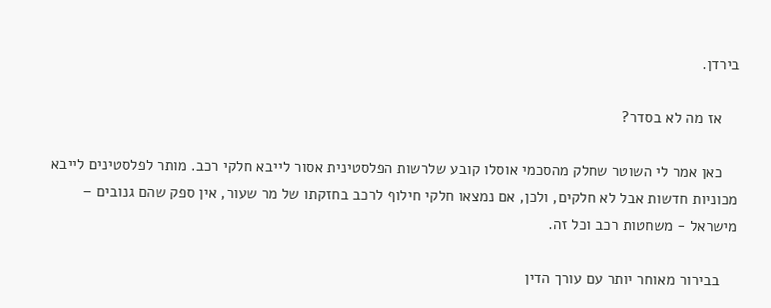בירדן.

    אז מה לא בסדר?

    כאן אמר לי השוטר שחלק מהסכמי אוסלו קובע שלרשות הפלסטינית אסור לייבא חלקי רכב. מותר לפלסטינים לייבא מכוניות חדשות אבל לא חלקים, ולכן, אם נמצאו חלקי חילוף לרכב בחזקתו של מר שעור, אין ספק שהם גנובים – מישראל - משחטות רכב וכל זה.

    בבירור מאוחר יותר עם עורך הדין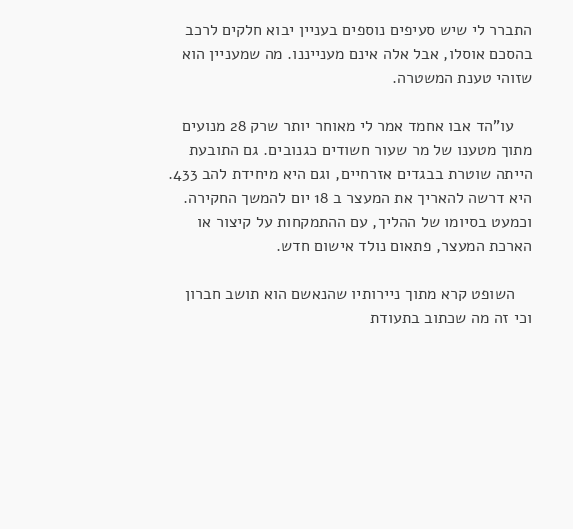התברר לי שיש סעיפים נוספים בעניין יבוא חלקים לרכב בהסכם אוסלו, אבל אלה אינם מענייננו. מה שמעניין הוא שזוהי טענת המשטרה.

    עו"הד אבו אחמד אמר לי מאוחר יותר שרק 28 מנועים מתוך מטענו של מר שעור חשודים כגנובים. גם התובעת הייתה שוטרת בבגדים אזרחיים, וגם היא מיחידת להב 433. היא דרשה להאריך את המעצר ב 18 יום להמשך החקירה. וכמעט בסיומו של ההליך, עם ההתמקחות על קיצור או הארכת המעצר, פתאום נולד אישום חדש.

    השופט קרא מתוך ניירותיו שהנאשם הוא תושב חברון וכי זה מה שכתוב בתעודת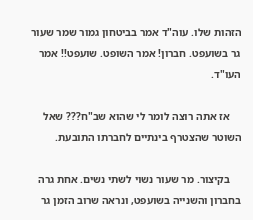הזהות שלו. עוה"ד אמר בביטחון גמור שמר שעור גר בשועפט. חברון! אמר השופט. שועפט!! אמר העו"ד.

    אז אתה רוצה לומר לי שהוא שב"ח??? שאל השוטר שהצטרף בינתיים לחברתו התובעת.

    בקיצור. מר שעור נשוי לשתי נשים. אחת גרה בחברון והשנייה בשועפט, ונראה שרוב הזמן גר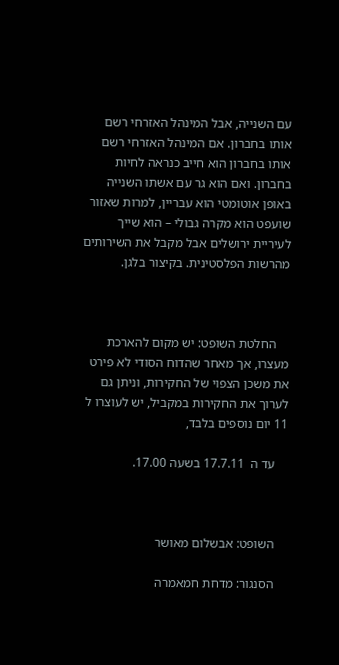עם השנייה, אבל המינהל האזרחי רשם אותו בחברון. אם המינהל האזרחי רשם אותו בחברון הוא חייב כנראה לחיות בחברון. ואם הוא גר עם אשתו השנייה באופן אוטומטי הוא עבריין, למרות שאזור שועפט הוא מקרה גבולי – הוא שייך לעיריית ירושלים אבל מקבל את השירותים מהרשות הפלסטינית. בקיצור בלגן.



    החלטת השופט: יש מקום להארכת מעצרו, אך מאחר שהדוח הסודי לא פירט את משכן הצפוי של החקירות, וניתן גם לערוך את החקירות במקביל, יש לעוצרו ל 11 יום נוספים בלבד,

    עד ה  17.7.11 בשעה 17.00.



    השופט: אבשלום מאושר

    הסנגור: מדחת חמאמרה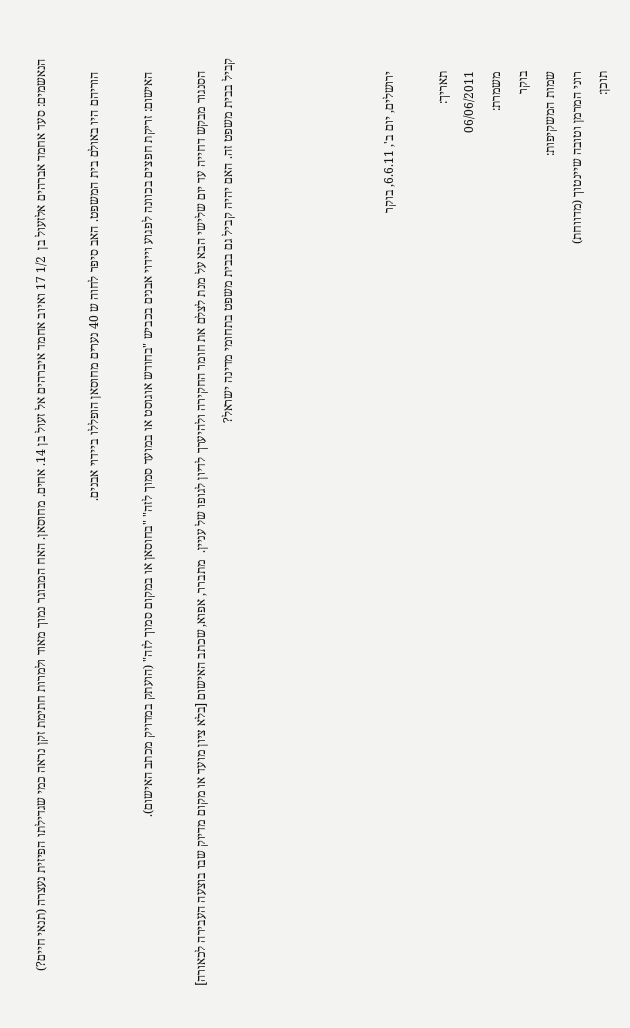הנאשמים: סעד אחמד אברהים אלזעול בן  1/2 17 ואיוב אחמד איברהים אל זעול בן 14. אחים. מחוסאן. האח המבוגר נמוך מאוד ולמרות חתימת זקן נראה כמי שגדילתו הפיזית נעצרה (תנאי חיים?)

    הוריהם היו באולם בית המשפט. האב סיפר לחוה ש 40 נערים מחוסאן הופללו ביידוי אבנים.

    האישום: זריקת חפצים בכוונה לפגוע ויידוי אבנים בכביש "בחודש אוגוסט או במועד סמוך לזה" "בחוסאן או במקום סמוך לזה" (הועתק במדויק מכתב האישום).

    הסנגור מבקש דחייה עד יום שלישי הבא על מנת לצלם את חומר החקירה ולהיערך לדיון לגופו של עניין.  מתברר, אפוא, שכתב האישום [בלא ציון מועד או מקום מדיוק שבו בוצעה העבירה לכאורה] קביל בבית משפט זה. האם יהיה קביל גם בבית משפט בתחומי מדינה ישראל?





    ירושלים, יום ב', 6.6.11, בוקר

    תאריך:
    06/06/2011
    משמרת:
    בוקר
    שמות המשקיפות:
    רוני המרמן וטובה שיינטוך (מדווחת)
    תוכן: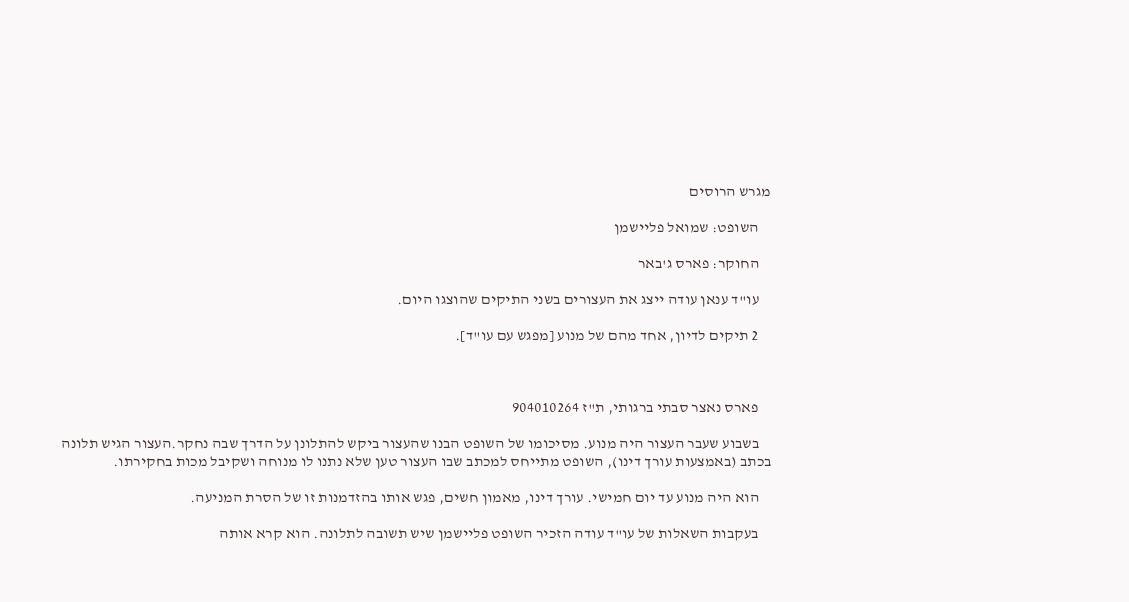מגרש הרוסים

    השופט: שמואל פליישמן

    החוקר: פארס ג'באר

    עו"ד ענאן עודה ייצג את העצורים בשני התיקים שהוצגו היום.

    2 תיקים לדיון, אחד מהם של מנוע [מפגש עם עו"ד].



    פארס נאצר סבתי ברגותי, ת"ז 904010264

    בשבוע שעבר העצור היה מנוע. מסיכומו של השופט הבנו שהעצור ביקש להתלונן על הדרך שבה נחקר.העצור הגיש תלונה בכתב (באמצעות עורך דינו), השופט מתייחס למכתב שבו העצור טען שלא נתנו לו מנוחה ושקיבל מכות בחקירתו.

    הוא היה מנוע עד יום חמישי. עורך דינו, מאמון חשים, פגש אותו בהזדמנות זו של הסרת המניעה.

    בעקבות השאלות של עו"ד עודה הזכיר השופט פליישמן שיש תשובה לתלונה. הוא קרא אותה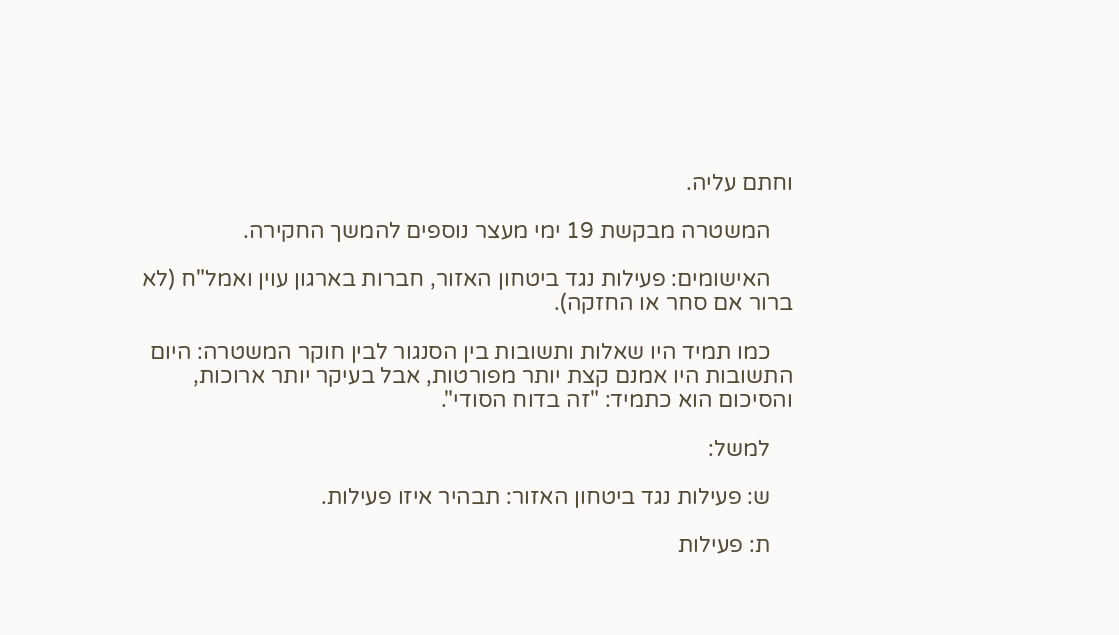וחתם עליה.

    המשטרה מבקשת 19 ימי מעצר נוספים להמשך החקירה.

    האישומים: פעילות נגד ביטחון האזור, חברות בארגון עוין ואמל"ח (לא ברור אם סחר או החזקה).

    כמו תמיד היו שאלות ותשובות בין הסנגור לבין חוקר המשטרה: היום התשובות היו אמנם קצת יותר מפורטות, אבל בעיקר יותר ארוכות, והסיכום הוא כתמיד: "זה בדוח הסודי".

    למשל:

    ש: פעילות נגד ביטחון האזור: תבהיר איזו פעילות.

    ת: פעילות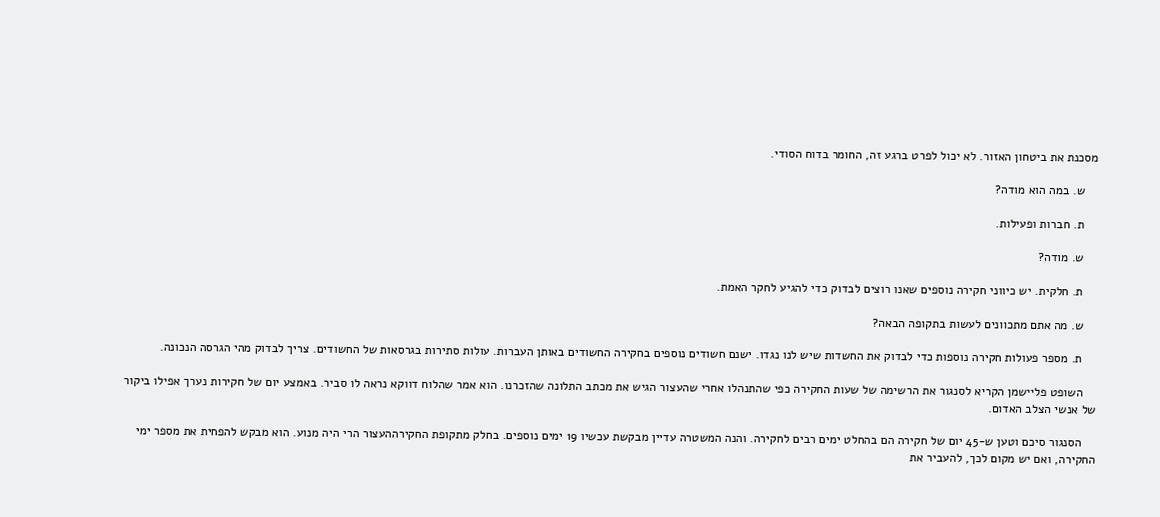מסכנת את ביטחון האזור. לא יכול לפרט ברגע זה, החומר בדוח הסודי.

    ש. במה הוא מודה?

    ת. חברות ופעילות.

    ש. מודה?

    ת. חלקית. יש כיווני חקירה נוספים שאנו רוצים לבדוק כדי להגיע לחקר האמת.

    ש. מה אתם מתכוונים לעשות בתקופה הבאה?

    ת. מספר פעולות חקירה נוספות כדי לבדוק את החשדות שיש לנו נגדו. ישנם חשודים נוספים בחקירה החשודים באותן העברות. עולות סתירות בגרסאות של החשודים. צריך לבדוק מהי הגרסה הנכונה.

    השופט פליישמן הקריא לסנגור את הרשימה של שעות החקירה כפי שהתנהלו אחרי שהעצור הגיש את מכתב התלונה שהזכרנו. הוא אמר שהלוח דווקא נראה לו סביר. באמצע יום של חקירות נערך אפילו ביקור של אנשי הצלב האדום.

    הסנגור סיכם וטען ש-45 יום של חקירה הם בהחלט ימים רבים לחקירה. והנה המשטרה עדיין מבקשת עכשיו 19 ימים נוספים. בחלק מתקופת החקירההעצור הרי היה מנוע. הוא מבקש להפחית את מספר ימי החקירה, ואם יש מקום לכך, להעביר את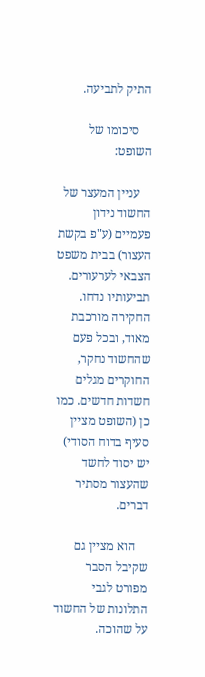התיק לתביעה.

    סיכומו של השופט:

    עניין המעצר של החשוד נידון פעמיים (ע"פ בקשת העצור) בבית משפט הצבאי לערעורים. תביעותיו נדחו. החקירה מורכבת מאוד, ובכל פעם שהחשוד נחקר, החוקרים מגלים חשדות חדשים. כמו כן (השופט מציין סעיף בדוח הסודי) יש יסוד לחשד שהעצור מסתיר דברים.

    הוא מציין גם שקיבל הסבר מפורט לגבי התלונות של החשוד על שהוכה.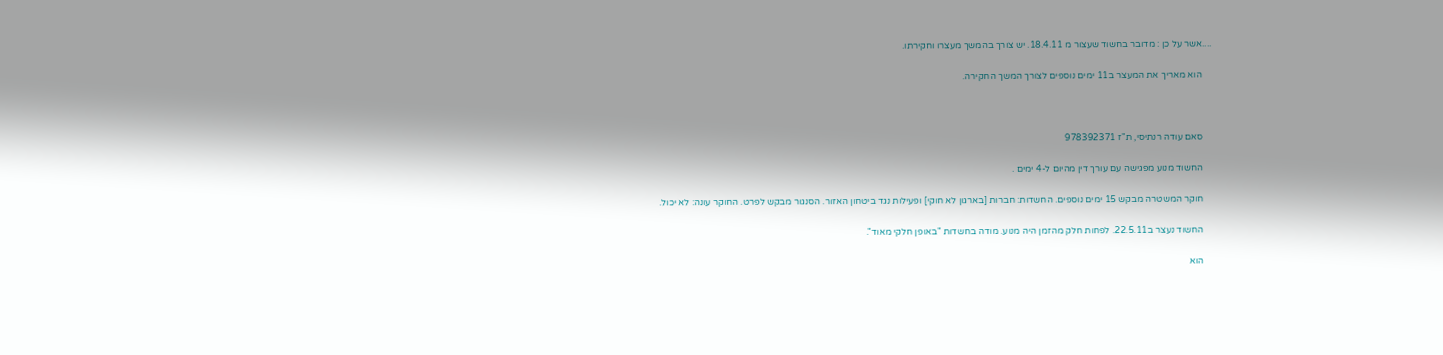....אשר על כן : מדובר בחשוד שעצור מ 18.4.11. יש צורך בהמשך מעצרו וחקירתו.

    הוא מאריך את המעצר ב11 ימים נוספים לצורך המשך החקירה.



    סאם עודה רנתיסי, ת"ז 978392371

    החשוד מנוע מפגישה עם עורך דין מהיום ל-4 ימים .

    חוקר המשטרה מבקש 15 ימים נוספים. החשדות: חברות [בארגון לא חוקי] ופעילות נגד ביטחון האזור. הסנגור מבקש לפרט. החוקר עונה: לא יכול.

    החשוד נעצר ב22.5.11. לפחות חלק מהזמן היה מנוע. מודה בחשדות "באופן חלקי מאוד".

    הוא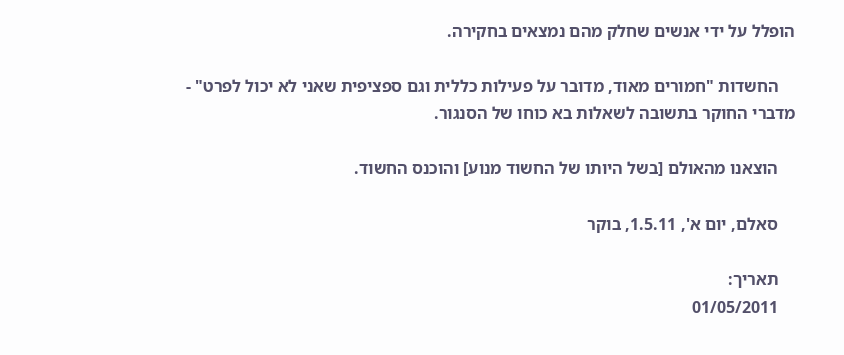הופלל על ידי אנשים שחלק מהם נמצאים בחקירה.

    החשדות "חמורים מאוד, מדובר על פעילות כללית וגם ספציפית שאני לא יכול לפרט" -  מדברי החוקר בתשובה לשאלות בא כוחו של הסנגור.

    הוצאנו מהאולם [בשל היותו של החשוד מנוע] והוכנס החשוד.

    סאלם, יום א', 1.5.11, בוקר

    תאריך:
    01/05/2011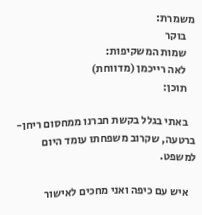משמרת:
    בוקר
    שמות המשקיפות:
    לאה רייכמן (מדווחת)
    תוכן:

    באתי בגלל בקשת חברנו ממחסום ריחן-ברטעה, שקרוב משפחתו עומד היום למשפט.

    איש עם כיפה ואני מחכים לאישור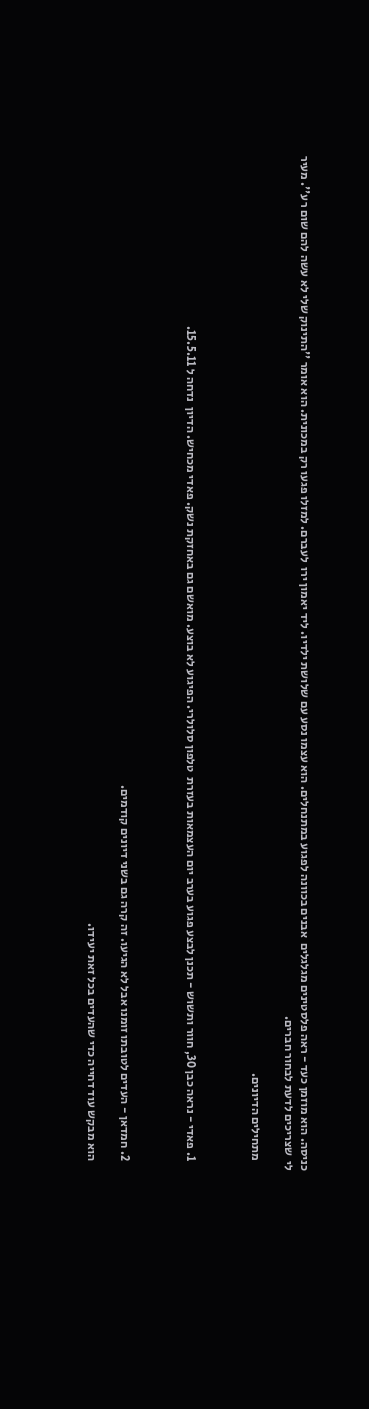כניסה. הוא מוזמן כעד - ראה פלסטינים מגלגלים  אבנים בכוונה לפגוע במתנחלים. הוא עצמו נסע עם שלושת ילדיו. ליד יאמון ירו  לעברם. למזלו פגעו רק במכונית. הוא אומר ''התינוק שלי לא עשה להם שום רע''. מעיר לי  שצריכים לדעת לבחור חברים.

    מתחילים הדיונים.



    1. פאדי - נראה כבן 30, חוור ותשוש - תכנן לבצע פגוע בערב יום העצמאות בעזרת  טלפון סלולרי. הפיגוע לא בוצע. מואשם גם באחזקת נשק. פאדי מכחיש. הדיון  נדחה ל 15.5.11.



    2. חמדאן - העדים לטובתו זומנו אבל לא הגיעו. זה קרה גם בשני דיונים קודמים.

    הוא מבקש עוד דחייה כדי שהעדים בכל זאת יעידו.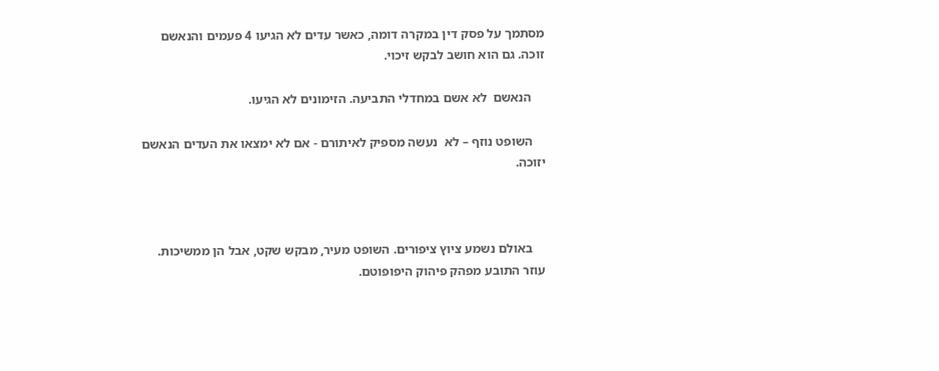מסתמך על פסק דין במקרה דומה, כאשר עדים לא הגיעו 4 פעמים והנאשם זוכה. גם הוא חושב לבקש זיכוי.

    הנאשם  לא אשם במחדלי התביעה. הזימונים לא הגיעו.

    השופט נוזף – לא  נעשה מספיק לאיתורם - אם לא ימצאו את העדים הנאשם יזוכה.



    באולם נשמע ציוץ ציפורים. השופט מעיר, מבקש שקט, אבל הן ממשיכות. עוזר התובע מפהק פיהוק היפופוטם.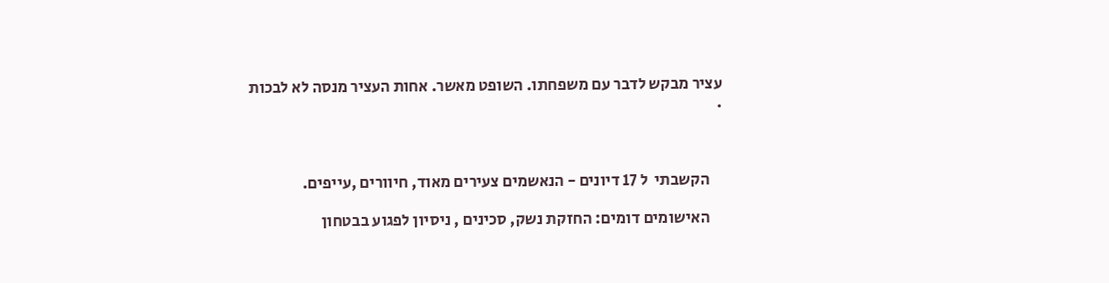עציר מבקש לדבר עם משפחתו. השופט מאשר. אחות העציר מנסה לא לבכות .



    הקשבתי  ל 17 דיונים - הנאשמים צעירים מאוד, חיוורים ,עייפים.

    האישומים דומים: החזקת נשק, סכינים , ניסיון לפגוע בבטחון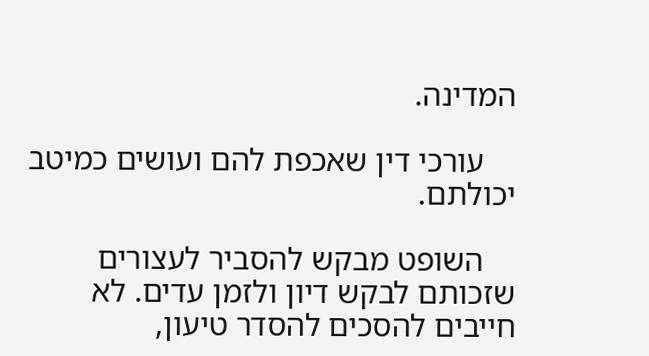המדינה.

    עורכי דין שאכפת להם ועושים כמיטב יכולתם.

    השופט מבקש להסביר לעצורים שזכותם לבקש דיון ולזמן עדים. לא חייבים להסכים להסדר טיעון,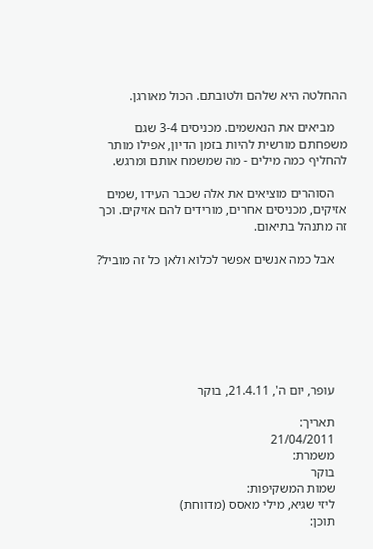ההחלטה היא שלהם ולטובתם. הכול מאורגן.

    מביאים את הנאשמים. מכניסים 3-4 שגם משפחתם מורשית להיות בזמן הדיון, אפילו מותר להחליף כמה מילים - מה שמשמח אותם ומרגש.

    הסוהרים מוציאים את אלה שכבר העידו ,שמים אזיקים, מכניסים אחרים, מורידים להם אזיקים. וכך זה מתנהל בתיאום.

    אבל כמה אנשים אפשר לכלוא ולאן כל זה מוביל?







    עופר, יום ה', 21.4.11, בוקר

    תאריך:
    21/04/2011
    משמרת:
    בוקר
    שמות המשקיפות:
    ליזי שגיא, מילי מאסס (מדווחת)
    תוכן: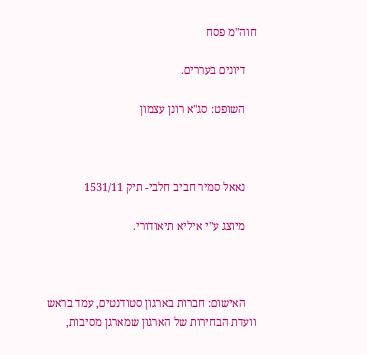חוה"מ פסח

    דיונים בעררים.

    השופט: סג"א רונן עצמון



    נאאל סמיר חביב חלבי- תיק 1531/11

    מיוצג ע"י איליא תיאודורי.



    האישום: חברות בארגון סטודנטים, עמד בראש וועדת הבחירות של הארגון שמארגן מסיבות,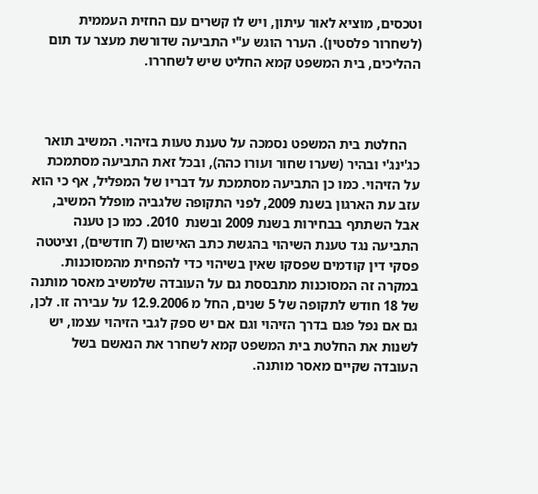וטכסים, מוציא לאור עיתון, ויש לו קשרים עם החזית העממית (לשחרור פלסטין). הערר הוגש ע"י התביעה שדורשת מעצר עד תום ההליכים, בית המשפט קמא החליט שיש לשחררו.



    החלטת בית המשפט נסמכה על טענת טעות בזיהוי. המשיב תואר כג'ינג'י ובהיר (שערו שחור ועורו כהה), ובכל זאת התביעה מסתמכת על הזיהוי. כמו כן התביעה מסתמכת על דבריו של המפליל, אף כי הוא עזב עת הארגון בשנת 2009, לפני התקופה שלגביה מופלל המשיב, אבל השתתף בבחירות בשנת 2009 ובשנת  2010. כמו כן טענה התביעה נגד טענת השיהוי בהגשת כתב האישום (7 חודשים), וציטטה פסקי דין קודמים שפסקו שאין בשיהוי כדי להפחית מהמסוכנות. במקרה זה המסוכנות מתבססת גם על העובדה שלמשיב מאסר מותנה של 18 חודש לתקופה של 5 שנים, החל מ 12.9.2006 על עבירה זו. לכן, גם אם נפל פגם בדרך הזיהוי וגם אם יש ספק לגבי הזיהוי עצמו, יש לשנות את החלטת בית המשפט קמא לשחרר את הנאשם בשל העובדה שקיים מאסר מותנה.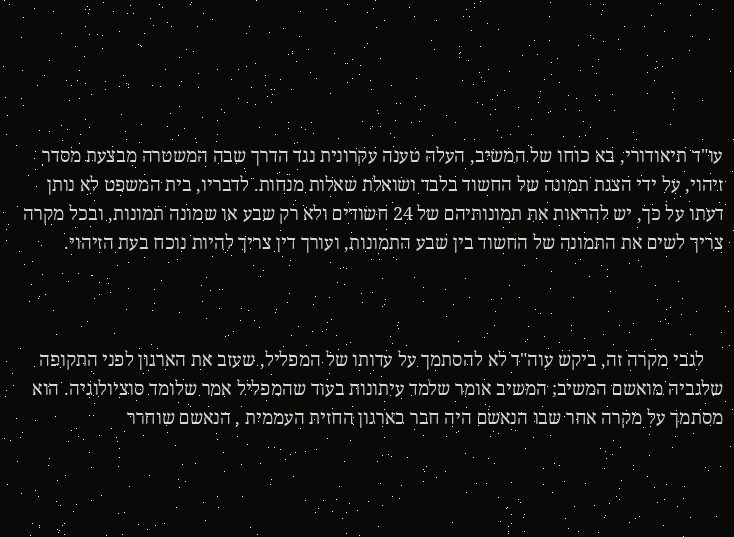עו"ד תיאודורי, בא כוחו של המשיב, העלה טענה עקרונית נגד הדרך שבה המשטרה מבצעת מסדר זיהוי, על ידי הצגת תמונה של החשוד בלבד ושואלת שאלות מנחות. לדבריו, בית המשפט לא נותן דעתו על כך, יש להראות את תמונותיהם של 24 חשודים ולא רק שבע או שמונה תמונות, ובכל מקרה צריך לשים את התמונה של החשוד בין שבע התמונות, ועורך דין צריך להיות נוכח בעת הזיהוי.



    לגבי מקרה זה, ביקש עוה"ד לא להסתמך על עדותו של המפליל, שעזב את הארגון לפני התקופה שלגביה מואשם המשיב; המשיב אומר שלמד עיתונות בעוד שהמפליל אמר שלומד סוציולוגיה. הוא מסתמך על מקרה אחר שבו הנאשם היה חבר בארגון החזית העממית , הנאשם שוחרר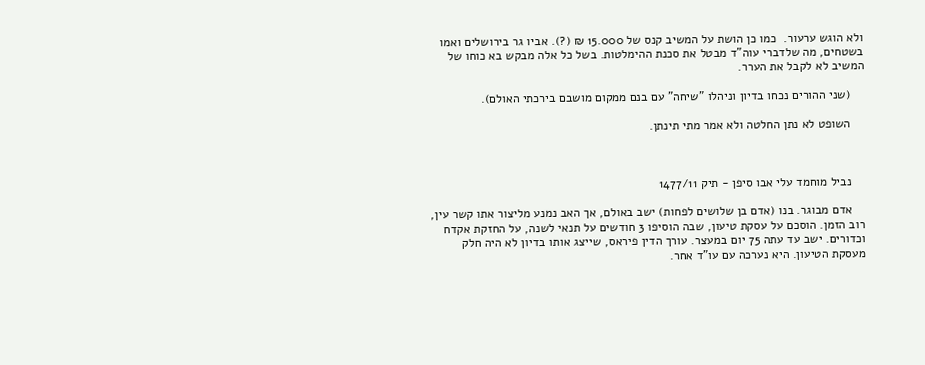ולא הוגש ערעור.  כמו כן הושת על המשיב קנס של 15.000 ₪ (?). אביו גר בירושלים ואמו בשטחים, מה שלדברי עוה"ד מבטל את סכנת ההימלטות. בשל כל אלה מבקש בא כוחו של המשיב לא לקבל את הערר.

    (שני ההורים נכחו בדיון וניהלו "שיחה" עם בנם ממקום מושבם בירכתי האולם).

    השופט לא נתן החלטה ולא אמר מתי תינתן.



    נביל מוחמד עלי אבו סיפן - תיק 1477/11

    אדם מבוגר. בנו (אדם בן שלושים לפחות) ישב באולם, אך האב נמנע מליצור אתו קשר עין, רוב הזמן. הוסכם על עסקת טיעון, שבה הוסיפו 3 חודשים על תנאי לשנה, על החזקת אקדח וכדורים. ישב עד עתה 75 יום במעצר. עורך הדין פיראס, שייצג אותו בדיון לא היה חלק מעסקת הטיעון. היא נערכה עם עו"ד אחר.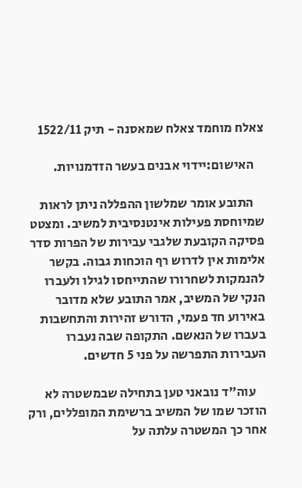צאלח מוחמד צאלח שמאסנה - תיק 1522/11

    האישום:יידוי אבנים בעשר הזדמנויות.

    התובע אומר שמלשון ההפללה ניתן לראות שמיוחסת פעילות אינטנסיבית למשיב. ומצטט פסיקה הקובעת שלגבי עבירות של הפרות סדר אלימות אין לדרוש רף הוכחות גבוה. בקשר להנמקות לשחרורו שהתייחסו לגילו ולעברו הנקי של המשיב, אמר התובע שלא מדובר באירוע חד פעמי, הדורש זהירות והתחשבות בעברו של הנאשם. התקופה שבה נעברו העבירות התפרשה על פני 5 חדשים.

    עוה"ד נובאני טען בתחילה שבמשטרה לא הוזכר שמו של המשיב ברשימת המופללים, ורק אחר כך המשטרה עלתה על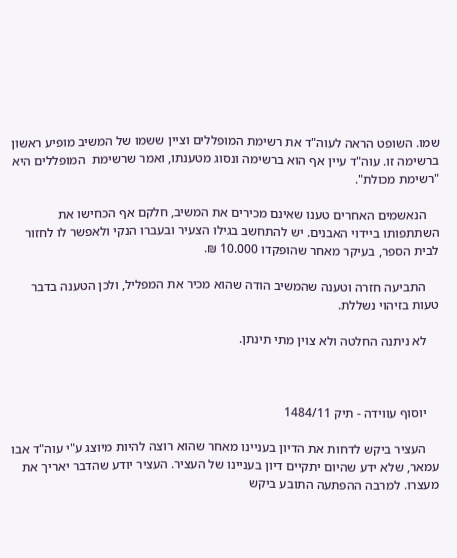שמו. השופט הראה לעוה"ד את רשימת המופללים וציין ששמו של המשיב מופיע ראשון ברשימה זו. עוה"ד עיין אף הוא ברשימה ונסוג מטענתו, ואמר שרשימת  המופללים היא "רשימת מכולת".

    הנאשמים האחרים טענו שאינם מכירים את המשיב, חלקם אף הכחישו את השתתפותו ביידוי האבנים. יש להתחשב בגילו הצעיר ובעברו הנקי ולאפשר לו לחזור לבית הספר, בעיקר מאחר שהופקדו 10.000 ₪.

    התביעה חזרה וטענה שהמשיב הודה שהוא מכיר את המפליל, ולכן הטענה בדבר טעות בזיהוי נשללת.

    לא ניתנה החלטה ולא צוין מתי תינתן.



    יוסוף עווידה - תיק 1484/11

    העציר ביקש לדחות את הדיון בעניינו מאחר שהוא רוצה להיות מיוצג ע"י עוה"ד אבו עמאר, שלא ידע שהיום יתקיים דיון בעניינו של העציר. העציר יודע שהדבר יאריך את מעצרו. למרבה ההפתעה התובע ביקש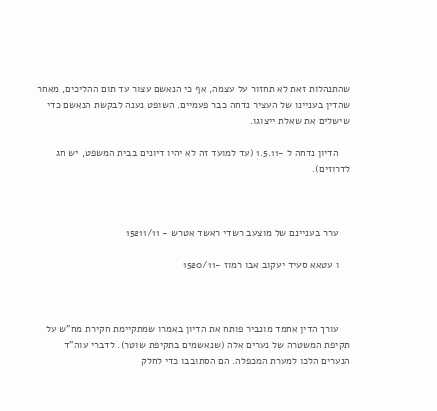שהתנהלות זאת לא תחזור על עצמה, אף כי הנאשם עצור עד תום ההליכים, מאחר שהדין בעניינו של העציר נדחה כבר פעמיים. השופט נענה לבקשת הנאשם כדי שישלים את שאלת ייצוגו.

    הדיון נדחה ל -1.5.11 (עד למועד זה לא יהיו דיונים בבית המשפט, יש חג לדרוזים).



    ערר בעניינם של מוצעב רשדי ראשד אטרש - 15211/11

    ו עטאא סעיד יעקוב אבו רמוז -1520/11



    עורך הדין אחמד מונביר פותח את הדיון באמרו שמתקיימת חקירת מח"ש על תקיפת המשטרה של נערים אלה (שנאשמים בתקיפת שוטר). לדברי עוה"ד הנערים הלכו למערת המכפלה. הם הסתובבו כדי לחלק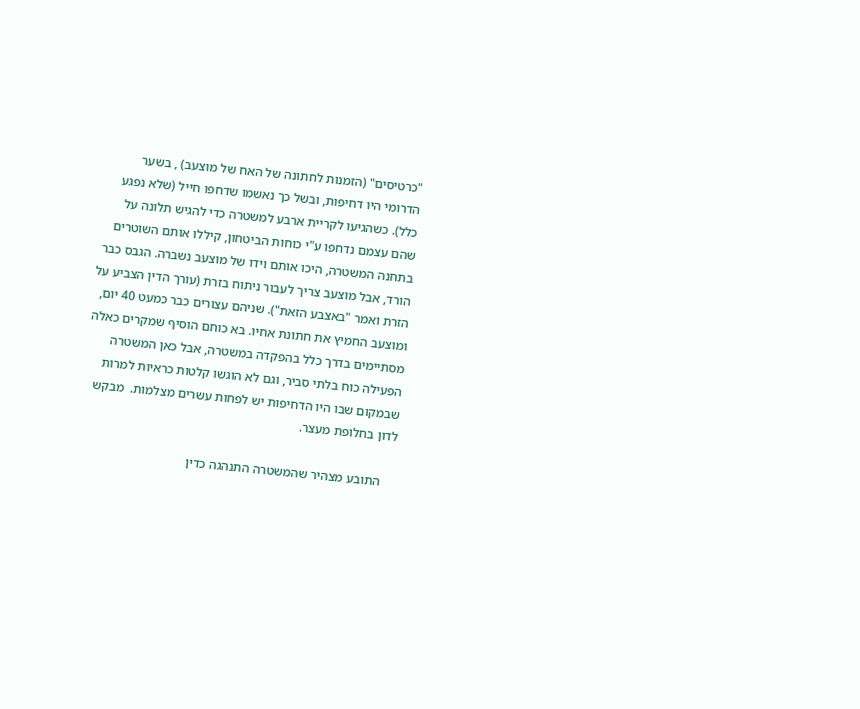"כרטיסים" (הזמנות לחתונה של האח של מוצעב) , בשער הדרומי היו דחיפות, ובשל כך נאשמו שדחפו חייל (שלא נפגע כלל). כשהגיעו לקריית ארבע למשטרה כדי להגיש תלונה על שהם עצמם נדחפו ע"י כוחות הביטחון, קיללו אותם השוטרים בתחנה המשטרה, היכו אותם וידו של מוצעב נשברה. הגבס כבר הורד, אבל מוצעב צריך לעבור ניתוח בזרת (עורך הדין הצביע על הזרת ואמר "באצבע הזאת"). שניהם עצורים כבר כמעט 40 יום, ומוצעב החמיץ את חתונת אחיו. בא כוחם הוסיף שמקרים כאלה מסתיימים בדרך כלל בהפקדה במשטרה, אבל כאן המשטרה הפעילה כוח בלתי סביר, וגם לא הוגשו קלטות כראיות למרות שבמקום שבו היו הדחיפות יש לפחות עשרים מצלמות.  מבקש לדון בחלופת מעצר.

    התובע מצהיר שהמשטרה התנהגה כדין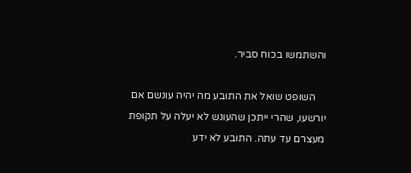והשתמשו בכוח סביר.

    השופט שואל את התובע מה יהיה עונשם אם יורשעו, שהרי ייתכן שהעונש לא יעלה על תקופת מעצרם עד עתה. התובע לא ידע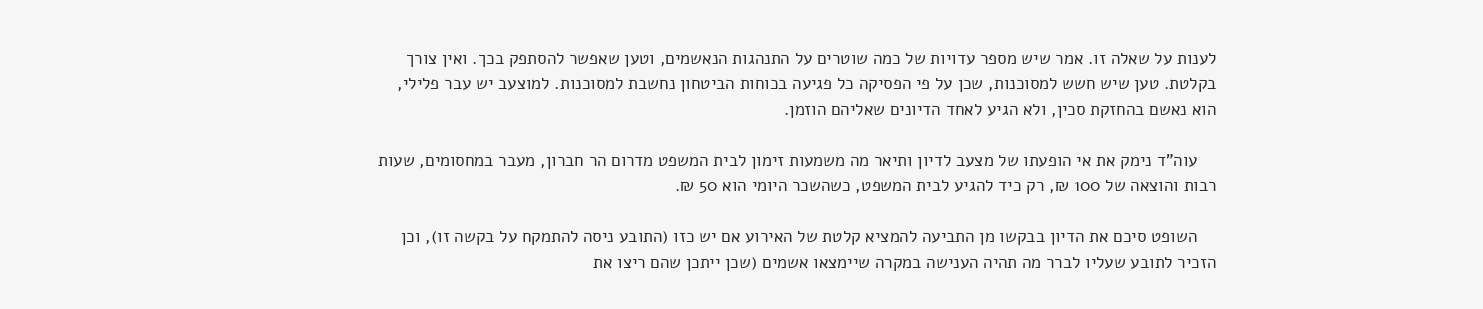לענות על שאלה זו. אמר שיש מספר עדויות של כמה שוטרים על התנהגות הנאשמים, וטען שאפשר להסתפק בכך. ואין צורך בקלטת. טען שיש חשש למסוכנות, שכן על פי הפסיקה כל פגיעה בכוחות הביטחון נחשבת למסוכנות. למוצעב יש עבר פלילי, הוא נאשם בהחזקת סכין, ולא הגיע לאחד הדיונים שאליהם הוזמן.

    עוה"ד נימק את אי הופעתו של מצעב לדיון ותיאר מה משמעות זימון לבית המשפט מדרום הר חברון, מעבר במחסומים, שעות רבות והוצאה של 100 ₪, רק כיד להגיע לבית המשפט, כשהשכר היומי הוא 50 ₪.

    השופט סיכם את הדיון בבקשו מן התביעה להמציא קלטת של האירוע אם יש כזו (התובע ניסה להתמקח על בקשה זו), וכן הזכיר לתובע שעליו לברר מה תהיה הענישה במקרה שיימצאו אשמים (שכן ייתכן שהם ריצו את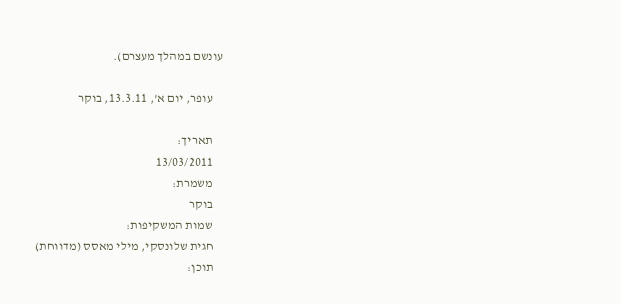עונשם במהלך מעצרם).

    עופר, יום א', 13.3.11, בוקר

    תאריך:
    13/03/2011
    משמרת:
    בוקר
    שמות המשקיפות:
    חגית שלונסקי, מילי מאסס (מדווחת)
    תוכן: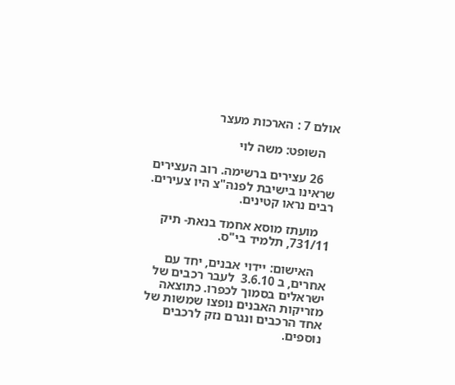אולם 7 : הארכות מעצר

    השופט: משה לוי

    26 עצירים ברשימה. רוב העצירים שראינו בישיבת לפנה"צ היו צעירים. רבים נראו קטינים.

    מועתז מוסא אחמד בנאת- תיק 731/11, תלמיד בי"ס.

    האישום: יידוי אבנים, יחד עם אחרים, ב 3.6.10  לעבר רכבים של ישראלים בסמוך לכפרו. כתוצאה מזריקות האבנים נופצו שמשות של אחד הרכבים ונגרם נזק לרכבים נוספים.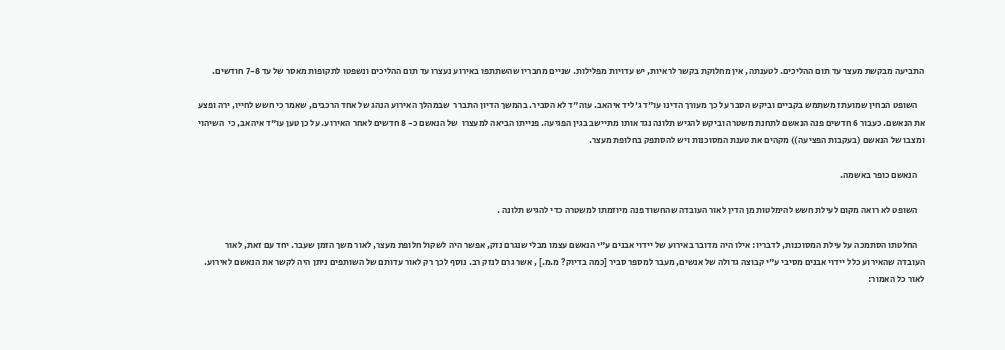התביעה מבקשת מעצר עד תום ההליכים. לטענתה, אין מחלוקת בקשר לראיות, יש עדויות מפלילות. שניים מחבריו שהשתתפו באירוע נעצרו עד תום ההליכים ונשפטו לתקופות מאסר של עד 7-8 חודשים.

    השופט הבחין שמועתז משתמש בקביים וביקש הסבר על כך מעורך הדינו עו"ד ג'ליד איהאב. עוה"ד לא הסביר. בהמשך הדיון התברר  שבמהלך האירוע הנהג של אחד הרכבים, שאמר כי חשש לחייו, ירה ופצע את הנאשם. כעבור 6 חדשים פנה הנאשם לתחנת משטרה וביקש להגיש תלונה נגד אותו מתיישב בגין הפגיעה. פנייתו הביאה למעצרו  של הנאשם כ- 8 חדשים לאחר האירוע. על כן טען עו"ד איהאב, כי  השיהוי ומצבו של הנאשם (בעקבות הפציעה)) מקהים את טענת המסוכנות ויש להסתפק בחלופת מעצר.

    הנאשם כופר באשמה.

    השופט לא רואה מקום לעילת חשש להימלטות מן הדין לאור העובדה שהחשוד פנה מיוזמתו למשטרה כדי להגיש תלונה .

    החלטתו הסתמכה על עילת המסוכנות, לדבריו: אילו היה מדובר באירוע של יידוי אבנים ע"י הנאשם עצמו מבלי שנגרם נזק, אפשר היה לשקול חלופת מעצר, לאור משך הזמן שעבר. יחד עם זאת, לאור העובדה שהאירוע כלל יידוי אבנים מסיבי ע"י קבוצה גדולה של אנשים, מעבר למספר סביר [כמה בדיוק? מ.מ.] , אשר גרם לנזק רב. נוסף לכך רק לאור עדותם של השותפים ניתן היה לקשר את הנאשם לאירוע. לאור כל האמור: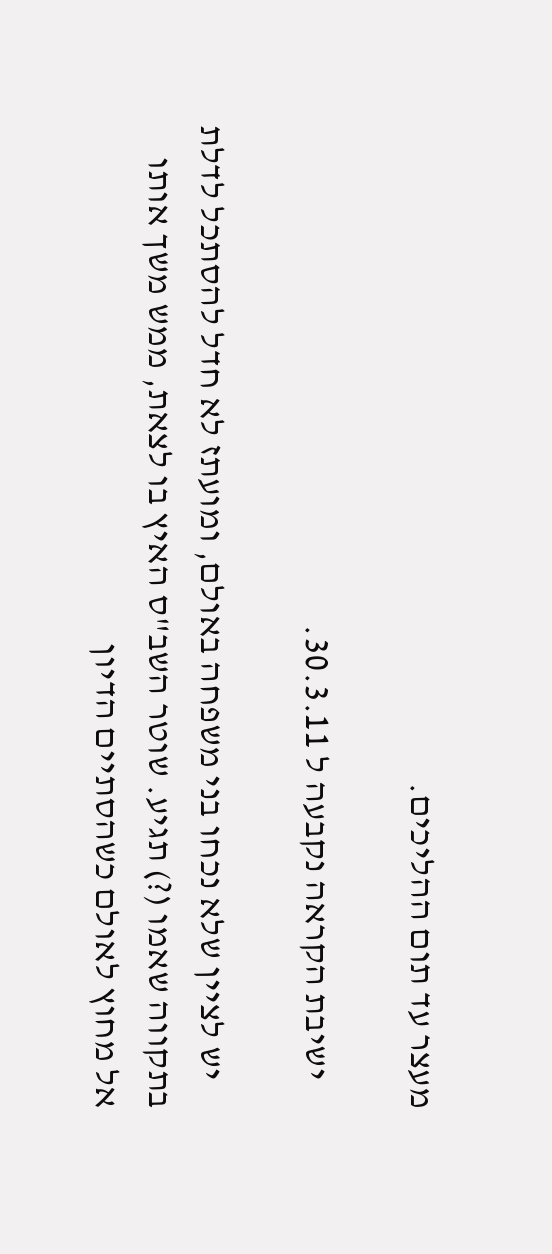מעצר עד תום ההליכים.

    ישיבת הקראה נקבעה ל 30.3.11.

    יש לציין שלא נכחו בני משפחה באולם, ומועתז לא חדל להסתכל לדלת בתקווה שאמו (?) תגיע. שוטר השב"ס האיץ בו לצאת, ממש משך אותו אל מחוץ לאולם כשהסתיים הדיון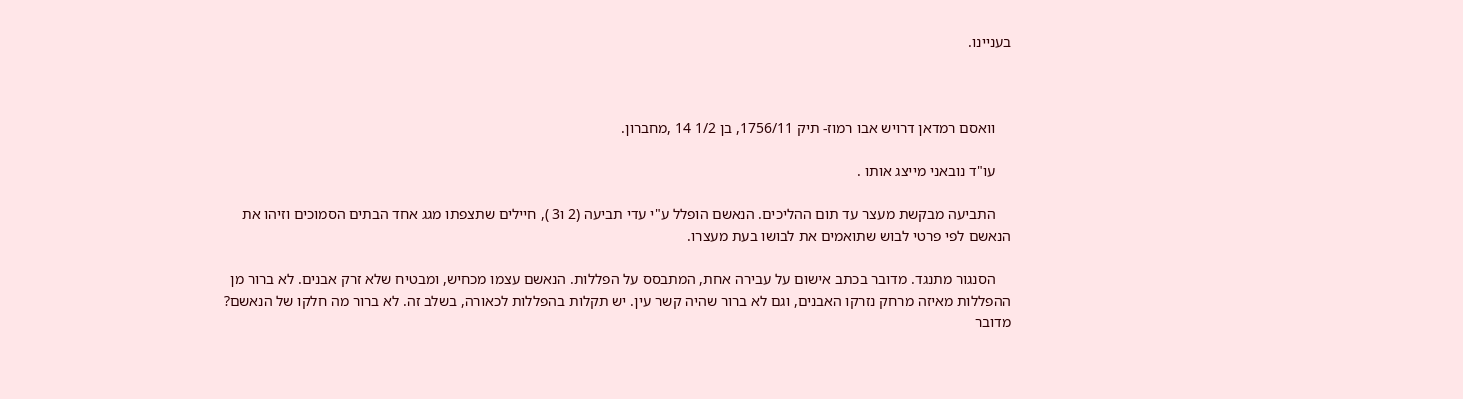בעניינו.



    וואסם רמדאן דרויש אבו רמוז- תיק 1756/11, בן 1/2 14 ,מחברון.

    עו"ד נובאני מייצג אותו .

    התביעה מבקשת מעצר עד תום ההליכים. הנאשם הופלל ע"י עדי תביעה (2 ו3 ), חיילים שתצפתו מגג אחד הבתים הסמוכים וזיהו את הנאשם לפי פרטי לבוש שתואמים את לבושו בעת מעצרו.

    הסנגור מתנגד. מדובר בכתב אישום על עבירה אחת, המתבסס על הפללות. הנאשם עצמו מכחיש, ומבטיח שלא זרק אבנים. לא ברור מן ההפללות מאיזה מרחק נזרקו האבנים, וגם לא ברור שהיה קשר עין. יש תקלות בהפללות לכאורה, בשלב זה. לא ברור מה חלקו של הנאשם? מדובר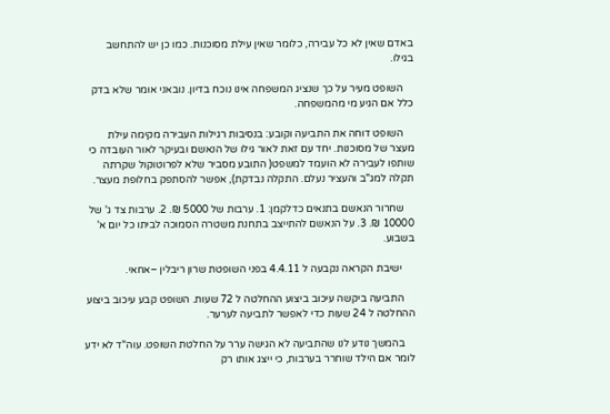באדם שאין לא כל עבירה, כלומר שאין עילת מסוכנות. כמו כן יש להתחשב בגילו.

    השופט מעיר על כך שנציג המשפחה אינו נוכח בדיון. נובאני אומר שלא בדק כלל אם הגיע מי מהמשפחה.

    השופט דוחה את התביעה וקובע: בנסיבות רגילות העבירה מקימה עילת מעצר של מסוכנות. יחד עם זאת לאור גילו של הנאשם ובעיקר לאור העובדה כי שותפו לעבירה לא הועמד למשפט( התובע מסביר שלא לפרוטוקול שקרתה  תקלה למג"ב והעציר נעלם. התקלה נבדקת), אפשר להסתפק בחלופת מעצר.

    שחרור הנאשם בתנאים כדלקמן: 1. ערבות של 5000 ₪. 2. ערבות צד ג' של 10000 ₪. 3. על הנאשם להתייצב בתחנת משטרה הסמוכה לביתו כל יום א' בשבוע.

     ישיבת הקראה נקבעה ל 4.4.11 בפני השופטת שרון ריבלין –אחאי.

    התביעה ביקשה עיכוב ביצוע ההחלטה ל 72 שעות. השופט קבע עיכוב ביצוע ההחלטה ל 24 שעות כדי לאפשר לתביעה לערער.

    בהמשך נודע לנו שהתביעה לא הגישה ערר על החלטת השופט. עוה"ד לא ידע לומר אם הילד שוחרר בערבות, כי ייצג אותו רק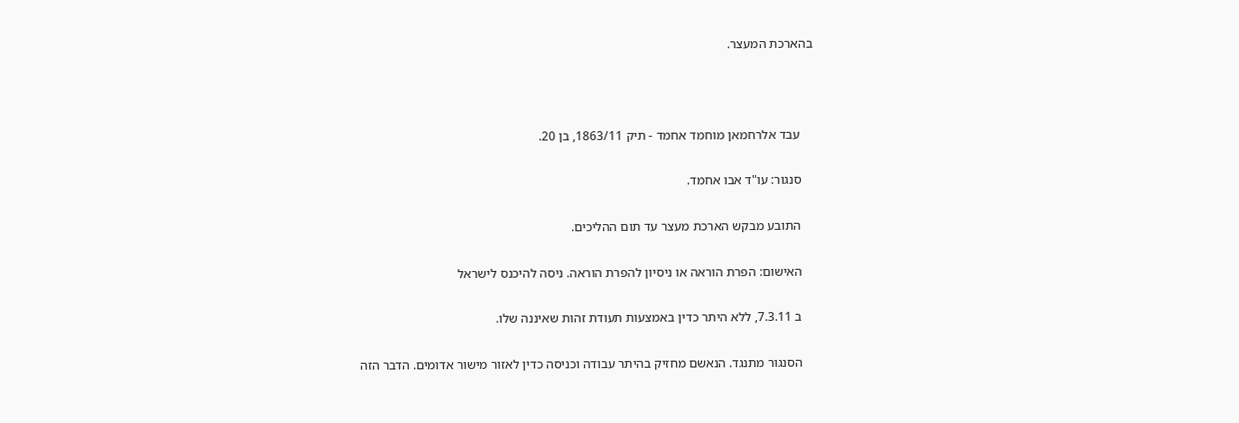בהארכת המעצר.



    עבד אלרחמאן מוחמד אחמד - תיק 1863/11, בן 20.

    סנגור: עו"ד אבו אחמד.

    התובע מבקש הארכת מעצר עד תום ההליכים.

    האישום: הפרת הוראה או ניסיון להפרת הוראה. ניסה להיכנס לישראל

    ב 7.3.11, ללא היתר כדין באמצעות תעודת זהות שאיננה שלו.

    הסנגור מתנגד. הנאשם מחזיק בהיתר עבודה וכניסה כדין לאזור מישור אדומים. הדבר הזה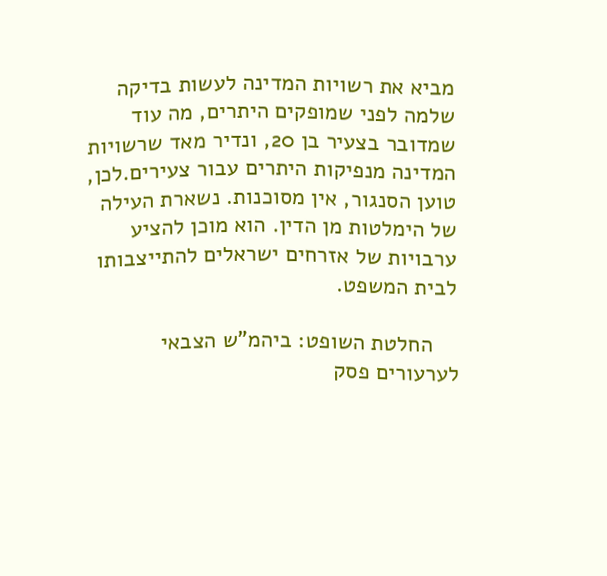מביא את רשויות המדינה לעשות בדיקה שלמה לפני שמופקים היתרים, מה עוד שמדובר בצעיר בן 20, ונדיר מאד שרשויות המדינה מנפיקות היתרים עבור צעירים.לכן, טוען הסנגור, אין מסוכנות. נשארת העילה של הימלטות מן הדין. הוא מוכן להציע ערבויות של אזרחים ישראלים להתייצבותו לבית המשפט.

    החלטת השופט: ביהמ"ש הצבאי לערעורים פסק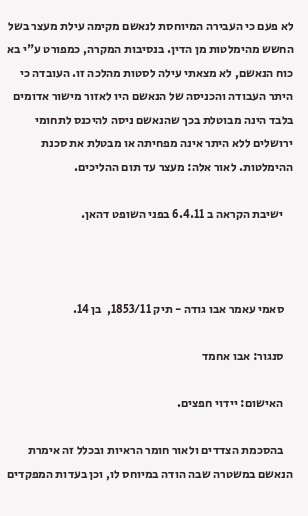לא פעם כי העבירה המיוחסת לנאשם מקימה עילת מעצר בשל החשש מהימלטות מן הדין. בנסיבות המקרה, כמפורט ע"י בא כוח הנאשם, לא מצאתי עילה לסטות מהלכה זו. העובדה כי היתר העבודה והכניסה של הנאשם היו לאזור מישור אדומים בלבד הינה מבוטלת בכך שהנאשם ניסה להיכנס לתחומי ירושלים ללא היתר אינה מפחיתה או מבטלת את סכנת ההימלטות. לאור אלה: מעצר עד תום ההליכים.

    ישיבת הקראה ב 6.4.11 בפני השופט דהאן.



    סאמי עאמר אבו גודה - תיק 1853/11,  בן 14.

    סנגור: אבו אחמד

    האישום: יידוי חפצים.

    בהסכמת הצדדים ולאור חומר הראיות ובכלל זה אימרת הנאשם במשטרה שבה הודה במיוחס לו, וכן בעדות המפקדים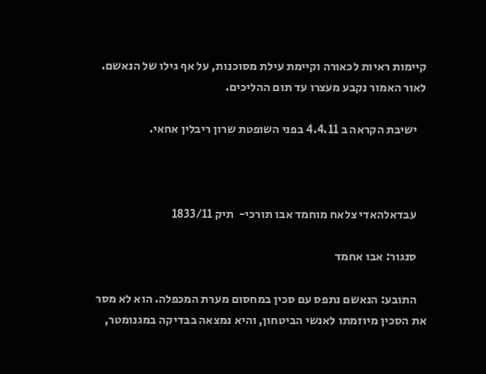קיימות ראיות לכאורה וקיימת עילת מסוכנות, על אף גילו של הנאשם. לאור האמור נקבע מעצרו עד תום ההליכים.

    ישיבת הקראה ב 4.4.11 בפני השופטת שרון ריבלין אחאי.



    עבדאלהאדי צלאח מוחמד אבו תורכי-  תיק 1833/11

    סנגור: אבו אחמד

    התובע: הנאשם נתפס עם סכין במחסום מערת המכפלה. הוא לא מסר את הסכין מיוזמתו לאנשי הביטחון, והיא נמצאה בבדיקה במגנומטר,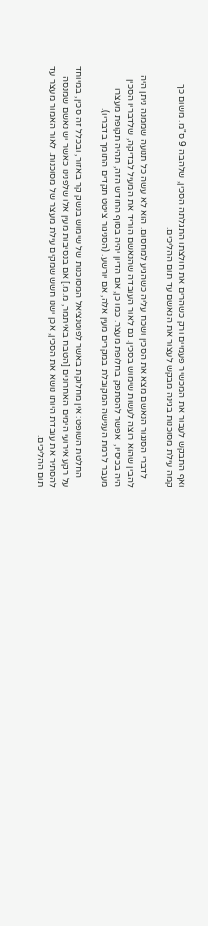ואף התבקש לעבור את המכשיר פעמיים ורק כשהרים את חולצתו התגלתה הסכין, שלהבה 9 ס"מ. משום כך קמה עילת מסוכנות בגינה מבקש לעצור את הנאשם עד תום ההליכים.

    לדברי הסנגור הנאשם מצא את הסכין ושכח עליה כשהגיע למחסום. הוא לא עשה כל תנועה שממנה ניתן היה להבין שהוא רוצה לעשות שימוש בסכין. גם לאור העובדה שהנאשם הוריד את המעיל לבדיקה, שלדבריו הסכין היה בכיסיו,  אפשר להסתפק בחלופת מעצר. כמו כן, אם הדיון יהיה בסוף החודש הזה, תהיה תקופת מעצרו מעבר לרמת הענישה המקובלת במקרים מעין אלה, אם יורשע. (הסניגור ציטט תקדים התומך בדבריו).

    החלטת השופט: אין מחלוקת באשר לפוטנציאל המסוכנות של שימוש בנשק קר באזור, ובכלל זה סכין, במיוחד על רקע אירועי הימים האחרונים [הטבח באיתמר, מ.מ.] אם בנסיבות מעין אלו שלפנינו כאשר יש נאשם שמנסה להסתיר את עובדת היותו נושא את הסכין, אכן ישנו חשש שמקים עילת מעצר של מסוכנות. לאור האמור מעצר עד תום ההליכים.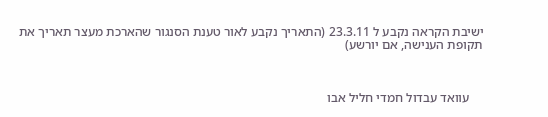ישיבת הקראה נקבע ל 23.3.11 (התאריך נקבע לאור טענת הסנגור שהארכת מעצר תאריך את תקופת הענישה, אם יורשע)



    עוואד עבדול חמדי חליל אבו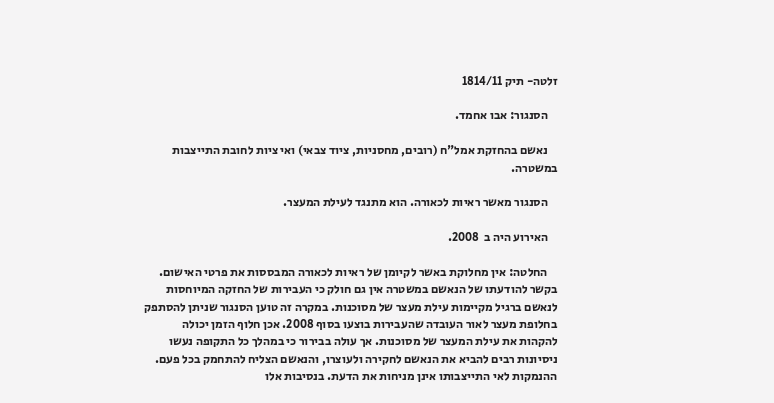זלטה- תיק 1814/11

    הסנגור: אבו אחמד.

    נאשם בהחזקת אמל"ח (רובים, מחסניות, ציוד צבאי) ואי ציות לחובת התייצבות במשטרה.

    הסנגור מאשר ראיות לכאורה. הוא מתנגד לעילת המעצר.

    האירוע היה ב  2008.

    החלטה: אין מחלוקת באשר לקיומן של ראיות לכאורה המבססות את פרטי האישום. בקשר להודעתו של הנאשם במשטרה אין גם חולק כי העבירות של החזקה המיוחסות לנאשם ברגיל מקיימות עילת מעצר של מסוכנות. במקרה זה טוען הסנגור שניתן להסתפק בחלופת מעצר לאור העובדה שהעבירות בוצעו בסוף 2008. אכן חלוף הזמן יכולה להקהות את עילת המעצר של מסוכנות. אך עולה בבירור כי במהלך כל התקופה נעשו ניסיונות רבים להביא את הנאשם לחקירה ולעוצרו, והנאשם הצליח להתחמק בכל פעם. ההנמקות לאי התייצבותו אינן מניחות את הדעת. בנסיבות אלו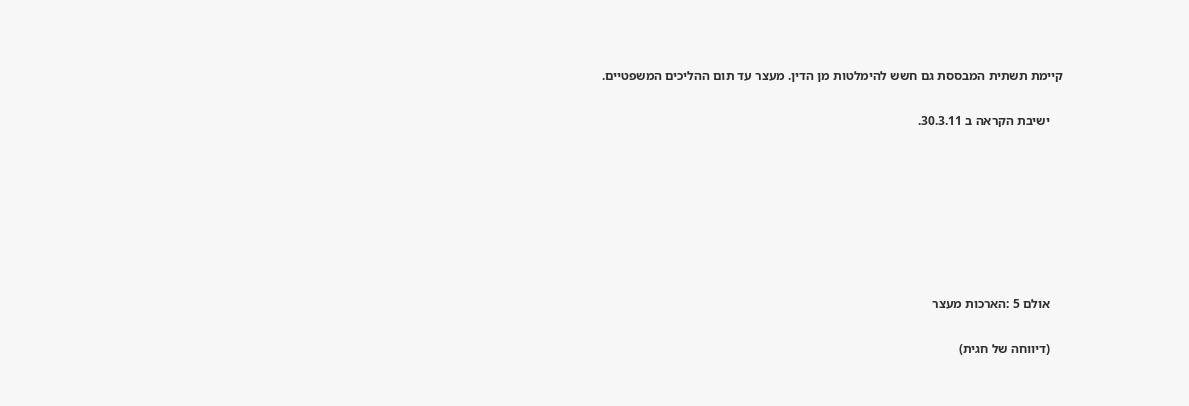קיימת תשתית המבססת גם חשש להימלטות מן הדין. מעצר עד תום ההליכים המשפטיים.

    ישיבת הקראה ב 30.3.11.







    אולם 5 :הארכות מעצר

    (דיווחה של חגית)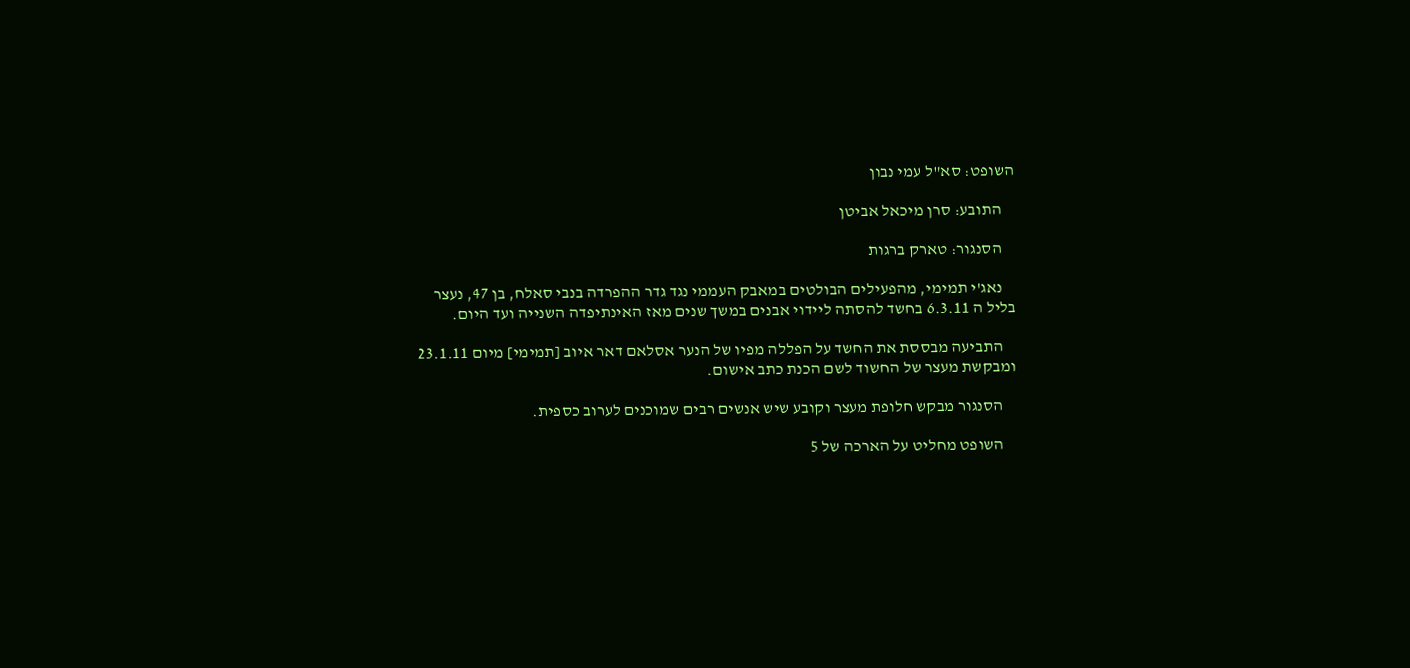השופט: סא"ל עמי נבון

    התובע: סרן מיכאל אביטן

    הסנגור: טארק ברגות

    נאג'י תמימי, מהפעילים הבולטים במאבק העממי נגד גדר ההפרדה בנבי סאלח, בן 47, נעצר בליל ה 6.3.11 בחשד להסתה ליידוי אבנים במשך שנים מאז האינתיפדה השנייה ועד היום.

    התביעה מבססת את החשד על הפללה מפיו של הנער אסלאם דאר איוב [תמימי] מיום 23.1.11  ומבקשת מעצר של החשוד לשם הכנת כתב אישום.

    הסנגור מבקש חלופת מעצר וקובע שיש אנשים רבים שמוכנים לערוב כספית.

    השופט מחליט על הארכה של 5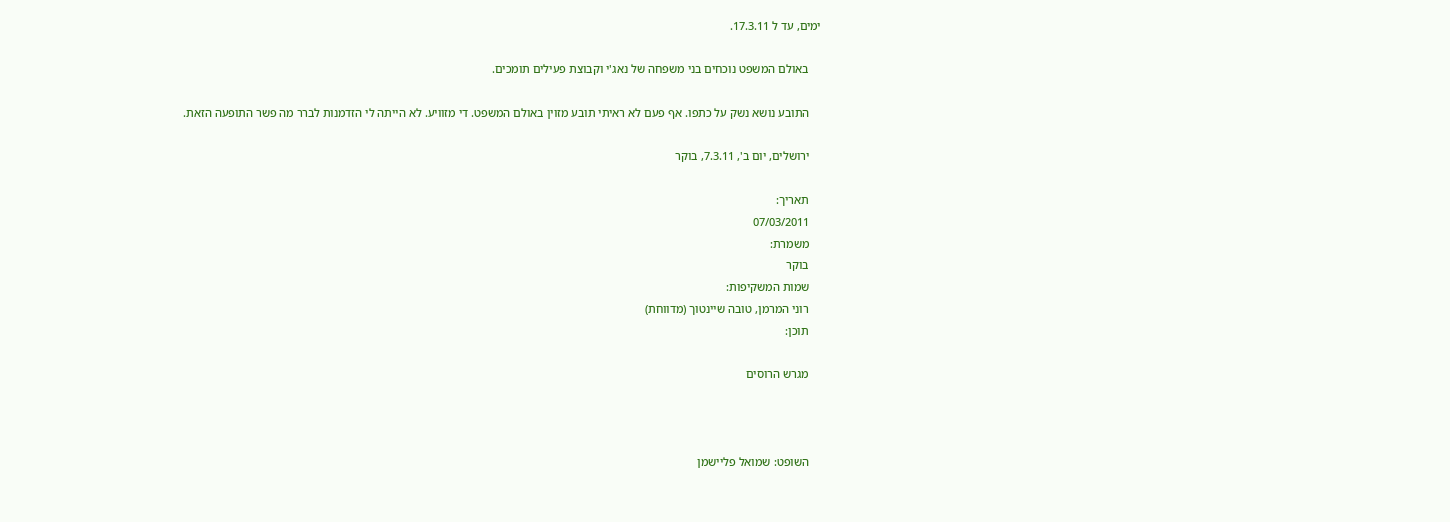ימים, עד ל 17.3.11.

    באולם המשפט נוכחים בני משפחה של נאג'י וקבוצת פעילים תומכים.

    התובע נושא נשק על כתפו. אף פעם לא ראיתי תובע מזוין באולם המשפט. די מזוויע. לא הייתה לי הזדמנות לברר מה פשר התופעה הזאת.

    ירושלים, יום ב', 7.3.11, בוקר

    תאריך:
    07/03/2011
    משמרת:
    בוקר
    שמות המשקיפות:
    רוני המרמן, טובה שיינטוך (מדווחת)
    תוכן:

    מגרש הרוסים



    השופט: שמואל פליישמן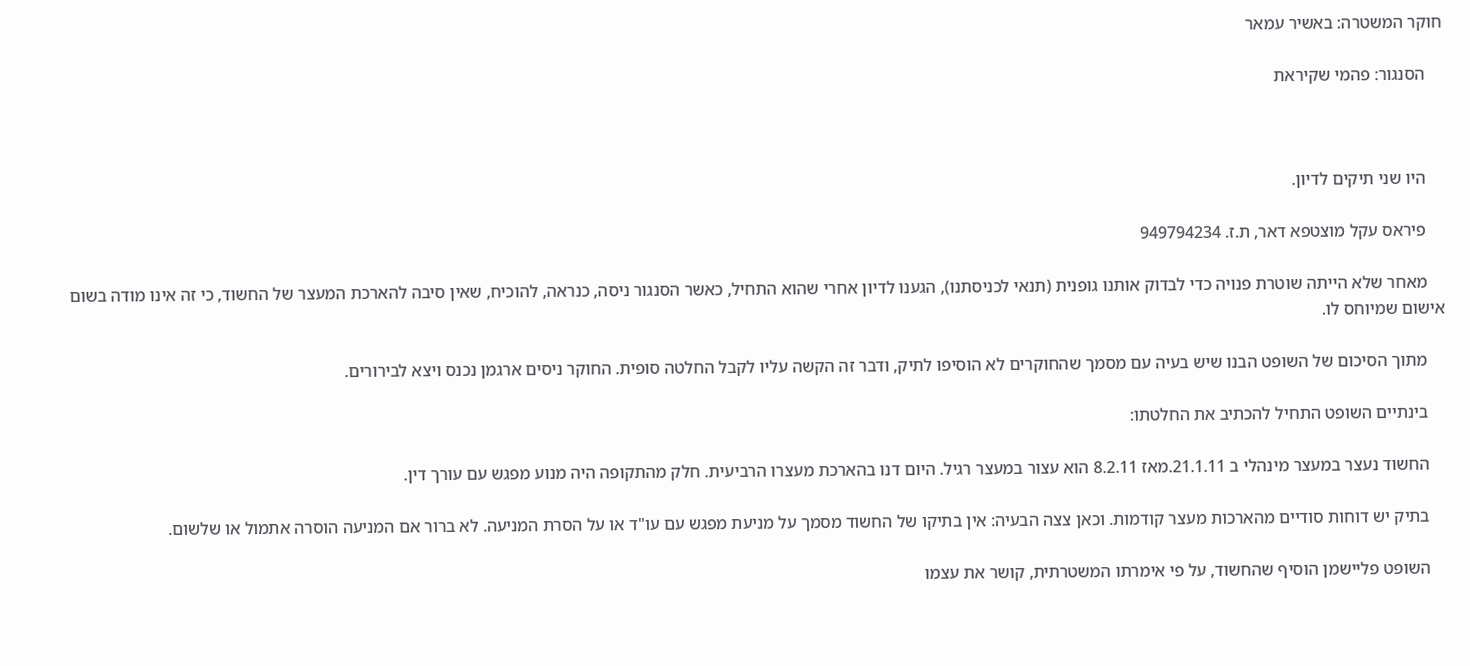חוקר המשטרה: באשיר עמאר

    הסנגור: פהמי שקיראת



    היו שני תיקים לדיון.

    פיראס עקל מוצטפא דאר, ת.ז. 949794234

    מאחר שלא הייתה שוטרת פנויה כדי לבדוק אותנו גופנית (תנאי לכניסתנו), הגענו לדיון אחרי שהוא התחיל, כאשר הסנגור ניסה, כנראה, להוכיח, שאין סיבה להארכת המעצר של החשוד, כי זה אינו מודה בשום אישום שמיוחס לו.

    מתוך הסיכום של השופט הבנו שיש בעיה עם מסמך שהחוקרים לא הוסיפו לתיק, ודבר זה הקשה עליו לקבל החלטה סופית. החוקר ניסים ארגמן נכנס ויצא לבירורים.

    בינתיים השופט התחיל להכתיב את החלטתו:

    החשוד נעצר במעצר מינהלי ב 21.1.11.מאז 8.2.11 הוא עצור במעצר רגיל. היום דנו בהארכת מעצרו הרביעית. חלק מהתקופה היה מנוע מפגש עם עורך דין.

    בתיק יש דוחות סודיים מהארכות מעצר קודמות. וכאן צצה הבעיה: אין בתיקו של החשוד מסמך על מניעת מפגש עם עו"ד או על הסרת המניעה. לא ברור אם המניעה הוסרה אתמול או שלשום.

    השופט פליישמן הוסיף שהחשוד, על פי אימרתו המשטרתית, קושר את עצמו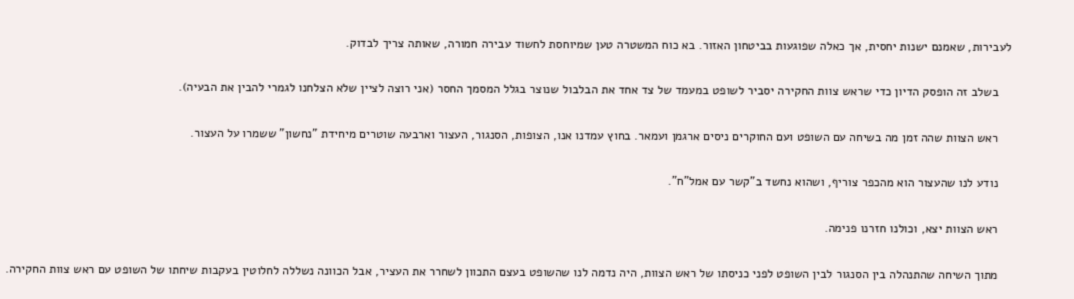לעבירות, שאמנם ישנות יחסית, אך כאלה שפוגעות בביטחון האזור. בא כוח המשטרה טען שמיוחסת לחשוד עבירה חמורה, שאותה צריך לבדוק.

    בשלב זה הופסק הדיון כדי שראש צוות החקירה יסביר לשופט במעמד של צד אחד את הבלבול שנוצר בגלל המסמך החסר (אני רוצה לציין שלא הצלחנו לגמרי להבין את הבעיה).

    ראש הצוות שהה זמן מה בשיחה עם השופט ועם החוקרים ניסים ארגמן ועמאר. בחוץ עמדנו אנו, הצופות, הסנגור, העצור וארבעה שוטרים מיחידת "נחשון" ששמרו על העצור.

    נודע לנו שהעצור הוא מהכפר צוריף, ושהוא נחשד ב"קשר עם אמל"ח".

    ראש הצוות יצא, וכולנו חזרנו פנימה.

    מתוך השיחה שהתנהלה בין הסנגור לבין השופט לפני כניסתו של ראש הצוות, היה נדמה לנו שהשופט בעצם התכוון לשחרר את העציר, אבל הכוונה נשללה לחלוטין בעקבות שיחתו של השופט עם ראש צוות החקירה.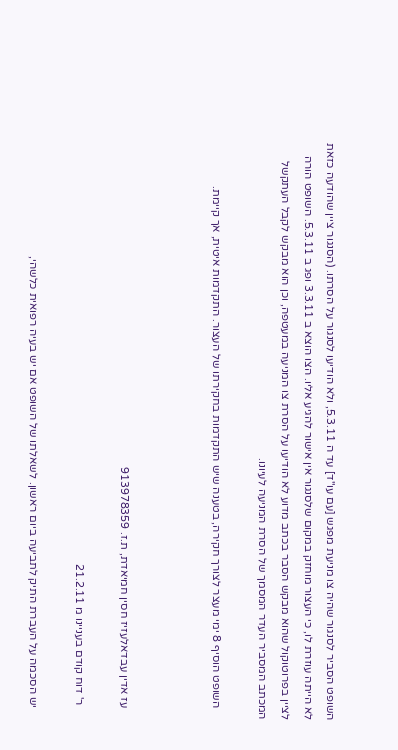השופט הסביר לסנגור שהיה צו מניעת מפגש [עם עו"ד] עד ה 5.3.11, ולא הודיעו לסנגור על הסרתו. (הסנגור ציין שהודעה כזאת לא הייתה עוזרת לו, כי העצור מוחזק במקום שלסנגור אין אישור להגיע אליו. הצו הוצא ב 3.3.11 ופג ב 5.3.11. השופט הורה לציין בפרוטוקול שהוא מבקש הסבר בכתב מדוע לא הודיעו על הסרת צו המניעה במעטפה, וכן הוא מבקש לקבל העתקשל המכתב המסביר העדר המסמך של הסרת המניעה לעיונו.

    השופט הוסיף 8 ימי מעצר לצורך חקירה, בטענה שיש התקדמות בחקירתו של העצור. התקדמות איטית, אך קיימת.



    עז אדין עבדאלעזיז חסין חמיאדת, ת.ז. 913978359

     ר' דוח קודם בעניינו מ 21.2.11

    יש הסכמה על העברת התיק לתביעה ביום ראשון. לשאלתו של השופט אם יש בעיה רפואית כלשהי,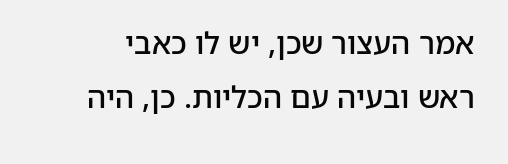אמר העצור שכן, יש לו כאבי ראש ובעיה עם הכליות. כן, היה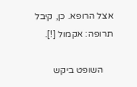אצל הרופא. כן, קיבל תרופה: אקמול [!].

    השופט ביקש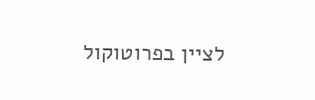לציין בפרוטוקול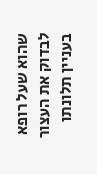שהוא שעל רופא לבדוק את העצור בעניין תלונתו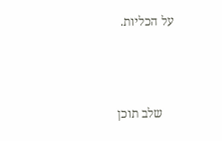על הכליות.



    שלב תוכן